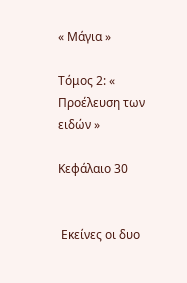« Μάγια »

Τόμος 2: « Προέλευση των ειδών »

Κεφάλαιο 30


 Εκείνες οι δυο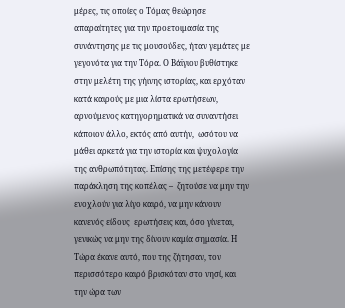μέρες, τις οποίες ο Τόμας θεώρησε απαραίτητες για την προετοιμασία της συνάντησης με τις μουσούδες, ήταν γεμάτες με γεγονότα για την Τόρα. Ο Βάϊγιου βυθίστηκε στην μελέτη της γήινης ιστορίας, και ερχόταν  κατά καιρούς με μια λίστα ερωτήσεων, αρνούμενος κατηγορηματικά να συναντήσει  κάποιον άλλο, εκτός από αυτήν,  ωσότου να  μάθει αρκετά για την ιστορία και ψυχολογία της ανθρωπότητας. Επίσης της μετέφερε την παράκληση της κοπέλας –  ζητούσε να μην την ενοχλούν για λίγο καιρό, να μην κάνουν κανενός είδους  ερωτήσεις και, όσο γίνεται, γενικώς να μην της δίνουν καμία σημασία. Η Τώρα έκανε αυτό, που της ζήτησαν, τον περισσότερο καιρό βρισκόταν στο νησί, και την ώρα των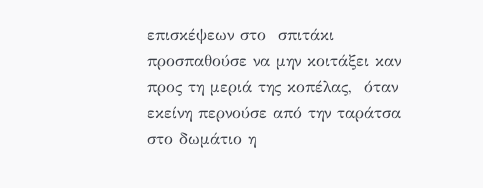επισκέψεων στο  σπιτάκι προσπαθούσε να μην κοιτάξει καν προς τη μεριά της κοπέλας,  όταν εκείνη περνούσε από την ταράτσα στο δωμάτιο η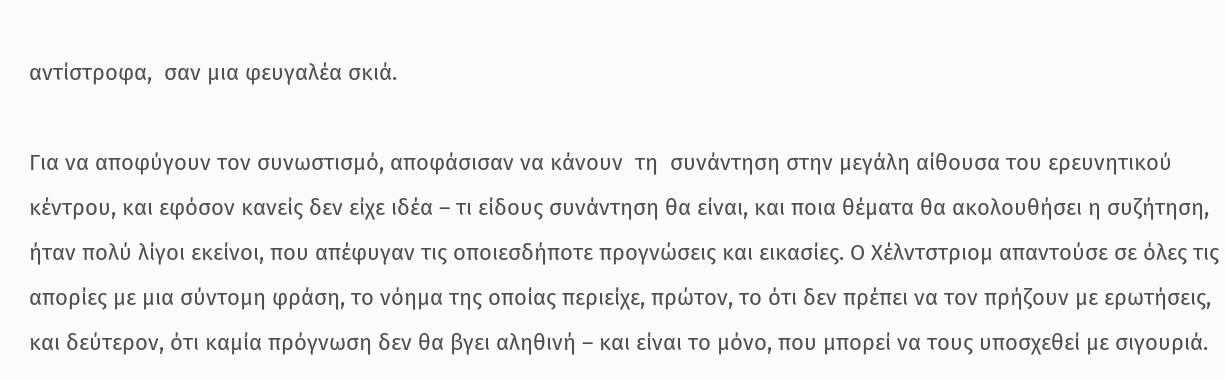αντίστροφα,  σαν μια φευγαλέα σκιά.

Για να αποφύγουν τον συνωστισμό, αποφάσισαν να κάνουν  τη  συνάντηση στην μεγάλη αίθουσα του ερευνητικού κέντρου, και εφόσον κανείς δεν είχε ιδέα – τι είδους συνάντηση θα είναι, και ποια θέματα θα ακολουθήσει η συζήτηση,  ήταν πολύ λίγοι εκείνοι, που απέφυγαν τις οποιεσδήποτε προγνώσεις και εικασίες. Ο Χέλντστριομ απαντούσε σε όλες τις απορίες με μια σύντομη φράση, το νόημα της οποίας περιείχε, πρώτον, το ότι δεν πρέπει να τον πρήζουν με ερωτήσεις, και δεύτερον, ότι καμία πρόγνωση δεν θα βγει αληθινή – και είναι το μόνο, που μπορεί να τους υποσχεθεί με σιγουριά.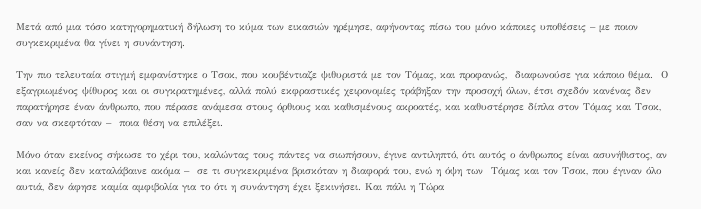Μετά από μια τόσο κατηγορηματική δήλωση το κύμα των εικασιών ηρέμησε, αφήνοντας πίσω του μόνο κάποιες υποθέσεις – με ποιον συγκεκριμένα θα γίνει η συνάντηση.

Την πιο τελευταία στιγμή εμφανίστηκε ο Τσοκ, που κουβέντιαζε ψιθυριστά με τον Τόμας, και προφανώς,  διαφωνούσε για κάποιο θέμα.  Ο εξαγριωμένος ψίθυρος και οι συγκρατημένες, αλλά πολύ εκφραστικές χειρονομίες τράβηξαν την προσοχή όλων, έτσι σχεδόν κανένας δεν παρατήρησε έναν άνθρωπο, που πέρασε ανάμεσα στους όρθιους και καθισμένους ακροατές, και καθυστέρησε δίπλα στον Τόμας και Τσοκ, σαν να σκεφτόταν –  ποια θέση να επιλέξει.

Μόνο όταν εκείνος σήκωσε το χέρι του, καλώντας τους πάντες να σιωπήσουν, έγινε αντιληπτό, ότι αυτός ο άνθρωπος είναι ασυνήθιστος, αν και κανείς δεν καταλάβαινε ακόμα –  σε τι συγκεκριμένα βρισκόταν η διαφορά του, ενώ η όψη των  Τόμας και τον Τσοκ, που έγιναν όλο αυτιά, δεν άφησε καμία αμφιβολία για το ότι η συνάντηση έχει ξεκινήσει. Και πάλι η Τώρα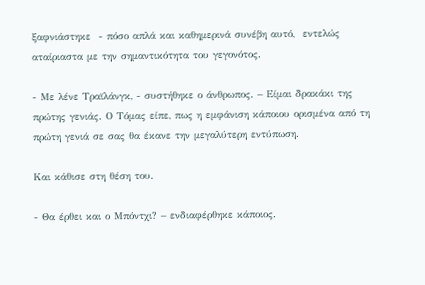ξαφνιάστηκε  - πόσο απλά και καθημερινά συνέβη αυτό,  εντελώς αταίριαστα με την σημαντικότητα του γεγονότος.

- Με λένε Τραϊλάνγκ, - συστήθηκε ο άνθρωπος. – Είμαι δρακάκι της πρώτης γενιάς. Ο Τόμας είπε, πως η εμφάνιση κάποιου ορισμένα από τη πρώτη γενιά σε σας θα έκανε την μεγαλύτερη εντύπωση.

Και κάθισε στη θέση του.

- Θα έρθει και ο Μπόντχι? – ενδιαφέρθηκε κάποιος.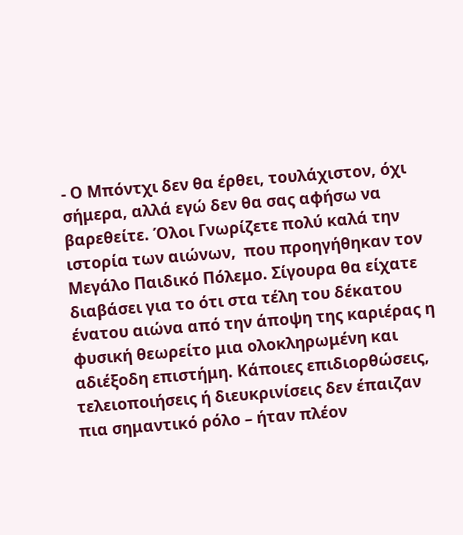- Ο Μπόντχι δεν θα έρθει, τουλάχιστον, όχι σήμερα, αλλά εγώ δεν θα σας αφήσω να βαρεθείτε. Όλοι Γνωρίζετε πολύ καλά την ιστορία των αιώνων,  που προηγήθηκαν τον Μεγάλο Παιδικό Πόλεμο. Σίγουρα θα είχατε διαβάσει για το ότι στα τέλη του δέκατου ένατου αιώνα από την άποψη της καριέρας η φυσική θεωρείτο μια ολοκληρωμένη και αδιέξοδη επιστήμη. Κάποιες επιδιορθώσεις, τελειοποιήσεις ή διευκρινίσεις δεν έπαιζαν πια σημαντικό ρόλο – ήταν πλέον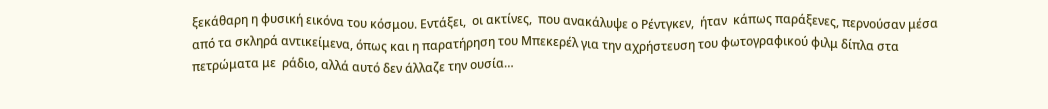ξεκάθαρη η φυσική εικόνα του κόσμου. Εντάξει,  οι ακτίνες,  που ανακάλυψε ο Ρέντγκεν,  ήταν  κάπως παράξενες, περνούσαν μέσα από τα σκληρά αντικείμενα, όπως και η παρατήρηση του Μπεκερέλ για την αχρήστευση του φωτογραφικού φιλμ δίπλα στα  πετρώματα με  ράδιο, αλλά αυτό δεν άλλαζε την ουσία…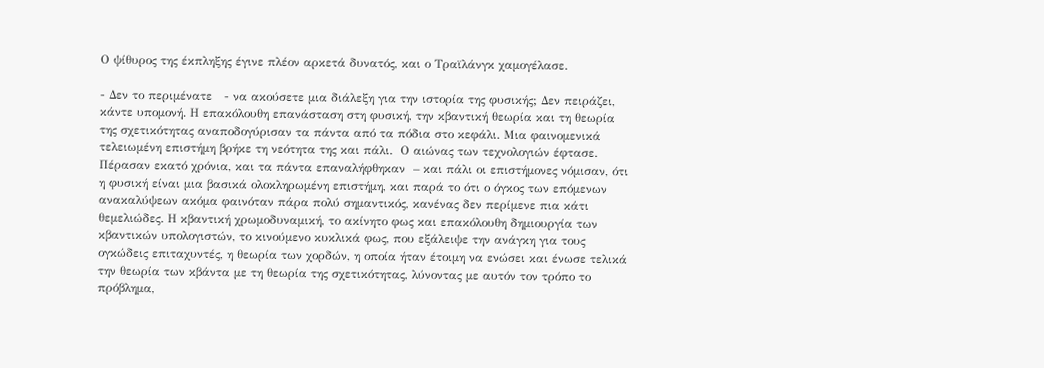Ο ψίθυρος της έκπληξης έγινε πλέον αρκετά δυνατός, και ο Τραϊλάνγκ χαμογέλασε.

- Δεν το περιμένατε   - να ακούσετε μια διάλεξη για την ιστορία της φυσικής; Δεν πειράζει, κάντε υπομονή. Η επακόλουθη επανάσταση στη φυσική, την κβαντική θεωρία και τη θεωρία της σχετικότητας αναποδογύρισαν τα πάντα από τα πόδια στο κεφάλι. Μια φαινομενικά τελειωμένη επιστήμη βρήκε τη νεότητα της και πάλι.  Ο αιώνας των τεχνολογιών έφτασε. Πέρασαν εκατό χρόνια, και τα πάντα επαναλήφθηκαν  – και πάλι οι επιστήμονες νόμισαν, ότι η φυσική είναι μια βασικά ολοκληρωμένη επιστήμη, και παρά το ότι ο όγκος των επόμενων ανακαλύψεων ακόμα φαινόταν πάρα πολύ σημαντικός, κανένας δεν περίμενε πια κάτι θεμελιώδες. Η κβαντική χρωμοδυναμική, το ακίνητο φως και επακόλουθη δημιουργία των κβαντικών υπολογιστών, το κινούμενο κυκλικά φως, που εξάλειψε την ανάγκη για τους ογκώδεις επιταχυντές, η θεωρία των χορδών, η οποία ήταν έτοιμη να ενώσει και ένωσε τελικά την θεωρία των κβάντα με τη θεωρία της σχετικότητας, λύνοντας με αυτόν τον τρόπο το πρόβλημα,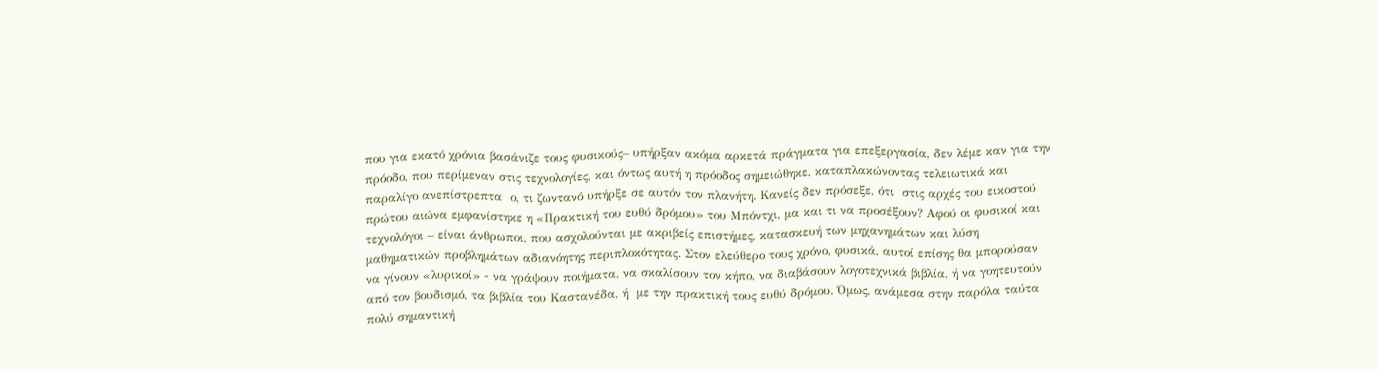που για εκατό χρόνια βασάνιζε τους φυσικούς– υπήρξαν ακόμα αρκετά πράγματα για επεξεργασία, δεν λέμε καν για την πρόοδο, που περίμεναν στις τεχνολογίες, και όντως αυτή η πρόοδος σημειώθηκε, καταπλακώνοντας τελειωτικά και παραλίγο ανεπίστρεπτα  ο, τι ζωντανό υπήρξε σε αυτόν τον πλανήτη. Κανείς δεν πρόσεξε, ότι  στις αρχές του εικοστού πρώτου αιώνα εμφανίστηκε η «Πρακτική του ευθύ δρόμου» του Μπόντχι, μα και τι να προσέξουν? Αφού οι φυσικοί και τεχνολόγοι – είναι άνθρωποι, που ασχολούνται με ακριβείς επιστήμες, κατασκευή των μηχανημάτων και λύση μαθηματικών προβλημάτων αδιανόητης περιπλοκότητας. Στον ελεύθερο τους χρόνο, φυσικά, αυτοί επίσης θα μπορούσαν να γίνουν «λυρικοί» - να γράψουν ποιήματα, να σκαλίσουν τον κήπο, να διαβάσουν λογοτεχνικά βιβλία, ή να γοητευτούν από τον βουδισμό, τα βιβλία του Καστανέδα, ή  με την πρακτική τους ευθύ δρόμου. Όμως, ανάμεσα στην παρόλα ταύτα πολύ σημαντική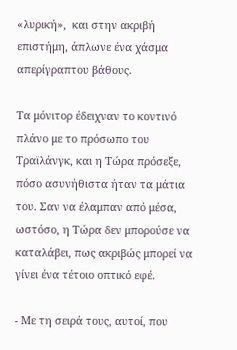«λυρική»,  και στην ακριβή επιστήμη, άπλωνε ένα χάσμα απερίγραπτου βάθους.

Τα μόνιτορ έδειχναν το κοντινό πλάνο με το πρόσωπο του Τραϊλάνγκ, και η Τώρα πρόσεξε, πόσο ασυνήθιστα ήταν τα μάτια του. Σαν να έλαμπαν από μέσα, ωστόσο, η Τώρα δεν μπορούσε να καταλάβει, πως ακριβώς μπορεί να γίνει ένα τέτοιο οπτικό εφέ.

- Με τη σειρά τους, αυτοί, που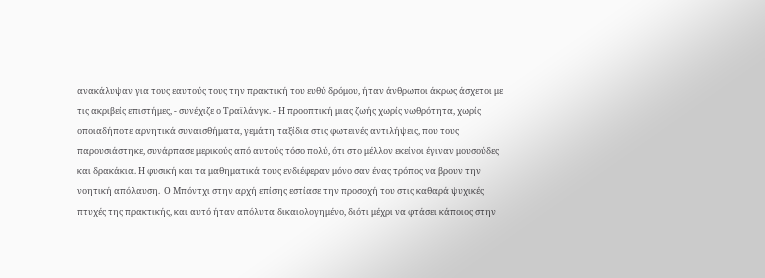ανακάλυψαν για τους εαυτούς τους την πρακτική του ευθύ δρόμου, ήταν άνθρωποι άκρως άσχετοι με τις ακριβείς επιστήμες, - συνέχιζε ο Τραϊλάνγκ. - Η προοπτική μιας ζωής χωρίς νωθρότητα, χωρίς οποιαδήποτε αρνητικά συναισθήματα, γεμάτη ταξίδια στις φωτεινές αντιλήψεις, που τους παρουσιάστηκε, συνάρπασε μερικούς από αυτούς τόσο πολύ, ότι στο μέλλον εκείνοι έγιναν μουσούδες και δρακάκια. Η φυσική και τα μαθηματικά τους ενδιέφεραν μόνο σαν ένας τρόπος να βρουν την νοητική απόλαυση.  Ο Μπόντχι στην αρχή επίσης εστίασε την προσοχή του στις καθαρά ψυχικές πτυχές της πρακτικής, και αυτό ήταν απόλυτα δικαιολογημένο, διότι μέχρι να φτάσει κάποιος στην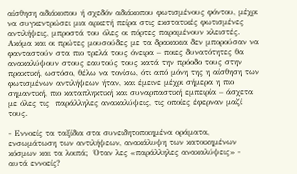αίσθηση αδιάκοπου ή σχεδόν αδιάκοπου φωτισμένους φόντου, μέχρι να συγκεντρώσει μια αρκετή πείρα στις εκστατικές φωτισμένες αντιλήψεις, μπροστά του όλες οι πόρτες παραμένουν κλειστές. Ακόμα και οι πρώτες μουσούδες με τα δρακακια δεν μπορούσαν να φανταστούν στα πιο τρελά τους όνειρα – ποιες δυνατότητες θα ανακαλύψουν στους εαυτούς τους κατά την πρόοδο τους στην πρακτική, ωστόσο, θέλω να τονίσω, ότι από μόνη της η αίσθηση των φωτισμένων αντιλήψεων ήταν, και έμεινε μέχρι σήμερα η πιο σημαντική, πιο καταπληκτική και συναρπαστική εμπειρία – άσχετα με όλες τις  παράλληλες ανακαλύψεις, τις οποίες έφερναν μαζί τους.

- Εννοείς τα ταξίδια στα συνειδητοποιημένα οράματα, ενσωμάτωση των αντιλήψεων, ανακάλυψη των κατοικημένων κόσμων και τα λοιπά;  Όταν λες «παράλληλες ανακαλύψεις» - αυτά εννοείς?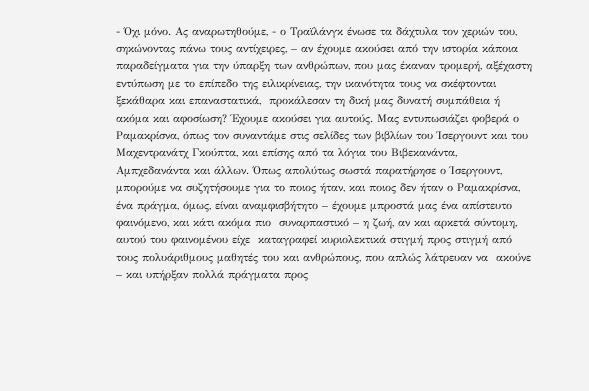- Όχι μόνο. Ας αναρωτηθούμε, - ο Τραϊλάνγκ ένωσε τα δάχτυλα τον χεριών του, σηκώνοντας πάνω τους αντίχειρες, – αν έχουμε ακούσει από την ιστορία κάποια  παραδείγματα για την ύπαρξη των ανθρώπων, που μας έκαναν τρομερή, αξέχαστη εντύπωση με το επίπεδο της ειλικρίνειας, την ικανότητα τους να σκέφτονται ξεκάθαρα και επαναστατικά,  προκάλεσαν τη δική μας δυνατή συμπάθεια ή ακόμα και αφοσίωση? Έχουμε ακούσει για αυτούς. Μας εντυπωσιάζει φοβερά ο Ραμακρίσνα, όπως τον συναντάμε στις σελίδες των βιβλίων του Ίσεργουντ και του Μαχεντρανάτχ Γκούπτα, και επίσης από τα λόγια του Βιβεκανάντα, Αμπχεδανάντα και άλλων. Όπως απολύτως σωστά παρατήρησε ο Ίσεργουντ, μπορούμε να συζητήσουμε για το ποιος ήταν, και ποιος δεν ήταν ο Ραμακρίσνα, ένα πράγμα, όμως, είναι αναμφισβήτητο – έχουμε μπροστά μας ένα απίστευτο φαινόμενο, και κάτι ακόμα πιο  συναρπαστικό – η ζωή, αν και αρκετά σύντομη, αυτού του φαινομένου είχε  καταγραφεί κυριολεκτικά στιγμή προς στιγμή από τους πολυάριθμους μαθητές του και ανθρώπους, που απλώς λάτρευαν να  ακούνε – και υπήρξαν πολλά πράγματα προς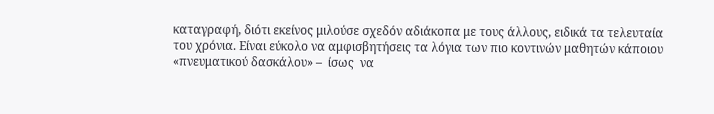καταγραφή, διότι εκείνος μιλούσε σχεδόν αδιάκοπα με τους άλλους, ειδικά τα τελευταία του χρόνια. Είναι εύκολο να αμφισβητήσεις τα λόγια των πιο κοντινών μαθητών κάποιου «πνευματικού δασκάλου» –  ίσως  να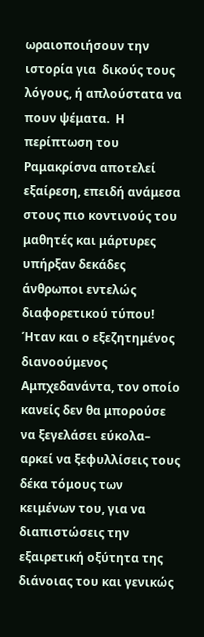ωραιοποιήσουν την ιστορία για  δικούς τους λόγους, ή απλούστατα να πουν ψέματα.  Η περίπτωση του Ραμακρίσνα αποτελεί εξαίρεση, επειδή ανάμεσα στους πιο κοντινούς του μαθητές και μάρτυρες υπήρξαν δεκάδες άνθρωποι εντελώς διαφορετικού τύπου! Ήταν και ο εξεζητημένος διανοούμενος Αμπχεδανάντα, τον οποίο κανείς δεν θα μπορούσε να ξεγελάσει εύκολα– αρκεί να ξεφυλλίσεις τους δέκα τόμους των κειμένων του, για να διαπιστώσεις την εξαιρετική οξύτητα της διάνοιας του και γενικώς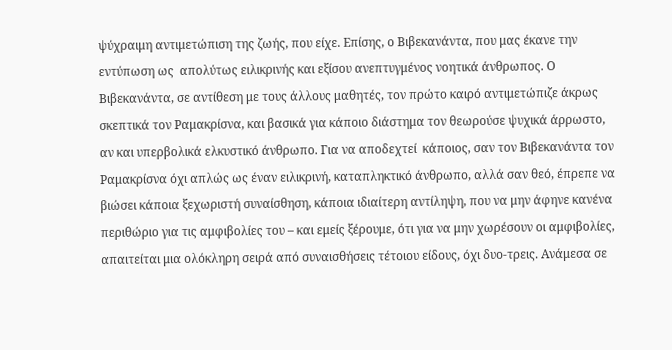ψύχραιμη αντιμετώπιση της ζωής, που είχε. Επίσης, ο Βιβεκανάντα, που μας έκανε την εντύπωση ως  απολύτως ειλικρινής και εξίσου ανεπτυγμένος νοητικά άνθρωπος. Ο Βιβεκανάντα, σε αντίθεση με τους άλλους μαθητές, τον πρώτο καιρό αντιμετώπιζε άκρως σκεπτικά τον Ραμακρίσνα, και βασικά για κάποιο διάστημα τον θεωρούσε ψυχικά άρρωστο, αν και υπερβολικά ελκυστικό άνθρωπο. Για να αποδεχτεί  κάποιος, σαν τον Βιβεκανάντα τον Ραμακρίσνα όχι απλώς ως έναν ειλικρινή, καταπληκτικό άνθρωπο, αλλά σαν θεό, έπρεπε να βιώσει κάποια ξεχωριστή συναίσθηση, κάποια ιδιαίτερη αντίληψη, που να μην άφηνε κανένα περιθώριο για τις αμφιβολίες του – και εμείς ξέρουμε, ότι για να μην χωρέσουν οι αμφιβολίες, απαιτείται μια ολόκληρη σειρά από συναισθήσεις τέτοιου είδους, όχι δυο-τρεις. Ανάμεσα σε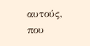αυτούς, που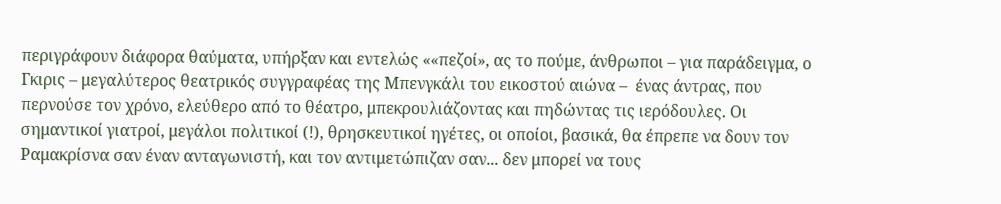περιγράφουν διάφορα θαύματα, υπήρξαν και εντελώς ««πεζοί», ας το πούμε, άνθρωποι – για παράδειγμα, ο Γκιρις – μεγαλύτερος θεατρικός συγγραφέας της Μπενγκάλι του εικοστού αιώνα –  ένας άντρας, που περνούσε τον χρόνο, ελεύθερο από το θέατρο, μπεκρουλιάζοντας και πηδώντας τις ιερόδουλες. Οι σημαντικοί γιατροί, μεγάλοι πολιτικοί (!), θρησκευτικοί ηγέτες, οι οποίοι, βασικά, θα έπρεπε να δουν τον Ραμακρίσνα σαν έναν ανταγωνιστή, και τον αντιμετώπιζαν σαν... δεν μπορεί να τους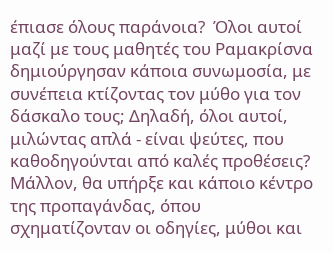έπιασε όλους παράνοια?  Όλοι αυτοί μαζί με τους μαθητές του Ραμακρίσνα δημιούργησαν κάποια συνωμοσία, με συνέπεια κτίζοντας τον μύθο για τον δάσκαλο τους; Δηλαδή, όλοι αυτοί, μιλώντας απλά - είναι ψεύτες, που καθοδηγούνται από καλές προθέσεις? Μάλλον, θα υπήρξε και κάποιο κέντρο της προπαγάνδας, όπου σχηματίζονταν οι οδηγίες, μύθοι και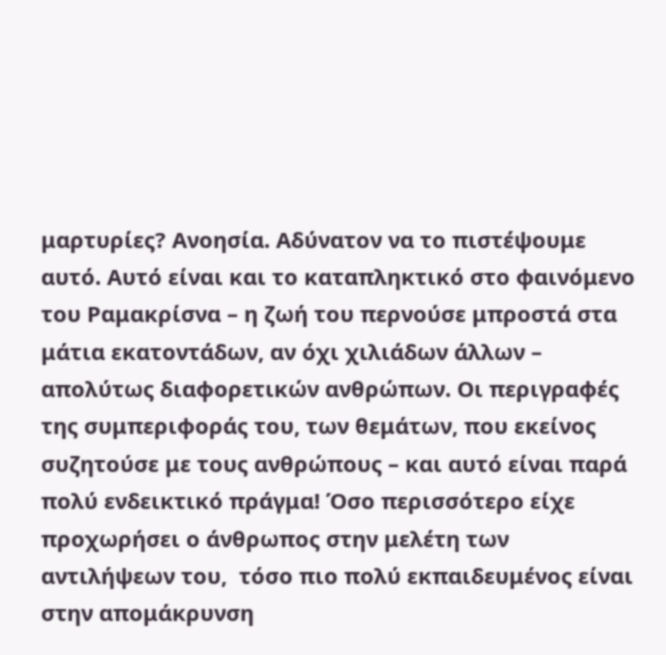μαρτυρίες? Ανοησία. Αδύνατον να το πιστέψουμε αυτό. Αυτό είναι και το καταπληκτικό στο φαινόμενο του Ραμακρίσνα – η ζωή του περνούσε μπροστά στα μάτια εκατοντάδων, αν όχι χιλιάδων άλλων – απολύτως διαφορετικών ανθρώπων. Οι περιγραφές της συμπεριφοράς του, των θεμάτων, που εκείνος συζητούσε με τους ανθρώπους – και αυτό είναι παρά πολύ ενδεικτικό πράγμα! Όσο περισσότερο είχε προχωρήσει ο άνθρωπος στην μελέτη των αντιλήψεων του,  τόσο πιο πολύ εκπαιδευμένος είναι στην απομάκρυνση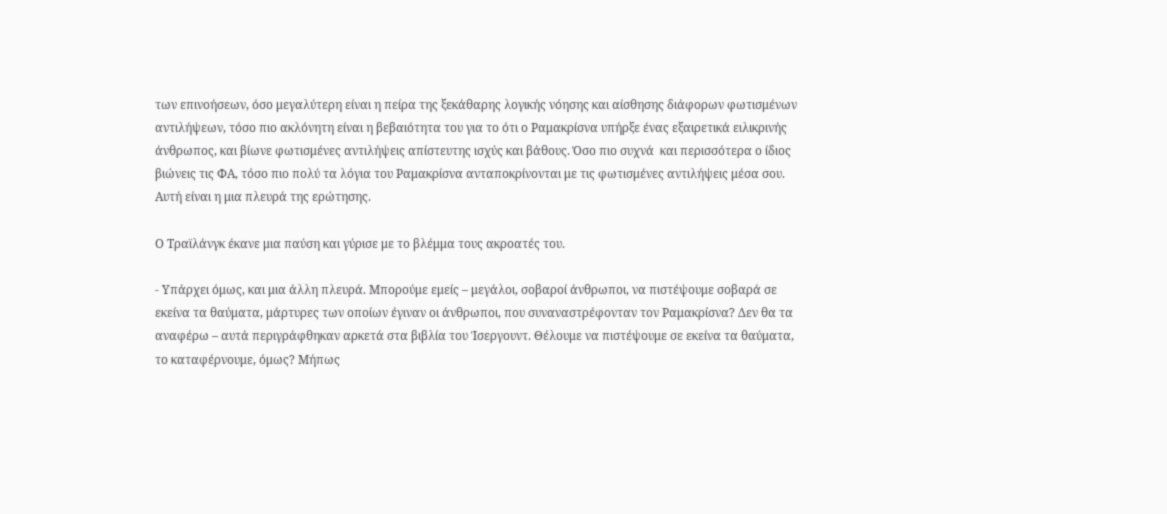των επινοήσεων, όσο μεγαλύτερη είναι η πείρα της ξεκάθαρης λογικής νόησης και αίσθησης διάφορων φωτισμένων αντιλήψεων, τόσο πιο ακλόνητη είναι η βεβαιότητα του για το ότι ο Ραμακρίσνα υπήρξε ένας εξαιρετικά ειλικρινής άνθρωπος, και βίωνε φωτισμένες αντιλήψεις απίστευτης ισχύς και βάθους. Όσο πιο συχνά  και περισσότερα ο ίδιος βιώνεις τις ΦΑ, τόσο πιο πολύ τα λόγια του Ραμακρίσνα ανταποκρίνονται με τις φωτισμένες αντιλήψεις μέσα σου. Αυτή είναι η μια πλευρά της ερώτησης.

Ο Τραϊλάνγκ έκανε μια παύση και γύρισε με το βλέμμα τους ακροατές του.

- Υπάρχει όμως, και μια άλλη πλευρά. Μπορούμε εμείς – μεγάλοι, σοβαροί άνθρωποι, να πιστέψουμε σοβαρά σε εκείνα τα θαύματα, μάρτυρες των οποίων έγιναν οι άνθρωποι, που συναναστρέφονταν τον Ραμακρίσνα? Δεν θα τα αναφέρω – αυτά περιγράφθηκαν αρκετά στα βιβλία του Ίσεργουντ. Θέλουμε να πιστέψουμε σε εκείνα τα θαύματα, το καταφέρνουμε, όμως? Μήπως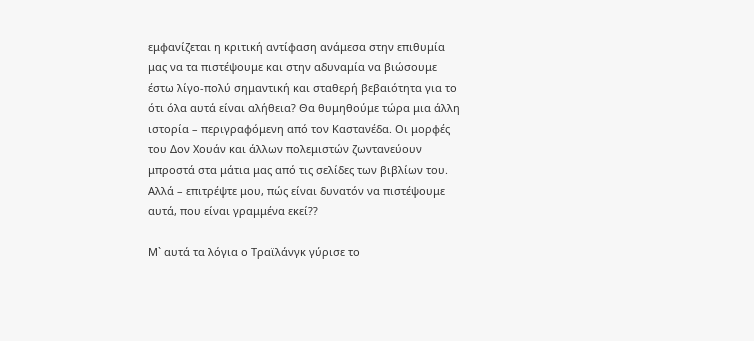εμφανίζεται η κριτική αντίφαση ανάμεσα στην επιθυμία μας να τα πιστέψουμε και στην αδυναμία να βιώσουμε έστω λίγο-πολύ σημαντική και σταθερή βεβαιότητα για το ότι όλα αυτά είναι αλήθεια? Θα θυμηθούμε τώρα μια άλλη ιστορία – περιγραφόμενη από τον Καστανέδα. Οι μορφές του Δον Χουάν και άλλων πολεμιστών ζωντανεύουν μπροστά στα μάτια μας από τις σελίδες των βιβλίων του. Αλλά – επιτρέψτε μου, πώς είναι δυνατόν να πιστέψουμε αυτά, που είναι γραμμένα εκεί??

Μ` αυτά τα λόγια ο Τραϊλάνγκ γύρισε το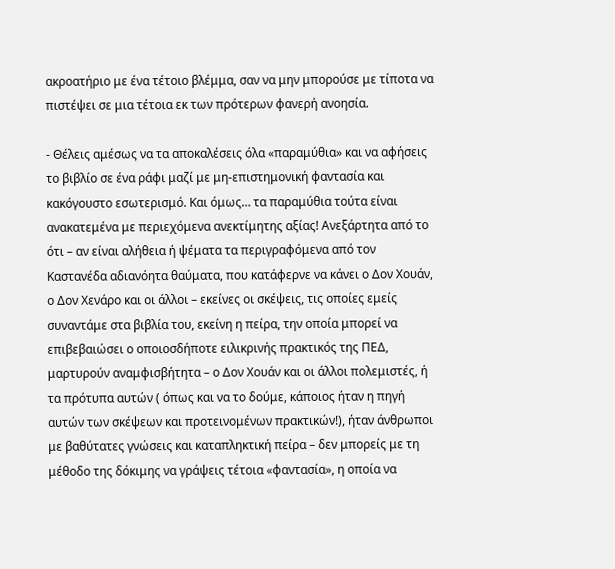ακροατήριο με ένα τέτοιο βλέμμα, σαν να μην μπορούσε με τίποτα να πιστέψει σε μια τέτοια εκ των πρότερων φανερή ανοησία.

- Θέλεις αμέσως να τα αποκαλέσεις όλα «παραμύθια» και να αφήσεις το βιβλίο σε ένα ράφι μαζί με μη-επιστημονική φαντασία και κακόγουστο εσωτερισμό. Και όμως… τα παραμύθια τούτα είναι ανακατεμένα με περιεχόμενα ανεκτίμητης αξίας! Ανεξάρτητα από το ότι – αν είναι αλήθεια ή ψέματα τα περιγραφόμενα από τον Καστανέδα αδιανόητα θαύματα, που κατάφερνε να κάνει ο Δον Χουάν, ο Δον Χενάρο και οι άλλοι – εκείνες οι σκέψεις, τις οποίες εμείς συναντάμε στα βιβλία του, εκείνη η πείρα, την οποία μπορεί να επιβεβαιώσει ο οποιοσδήποτε ειλικρινής πρακτικός της ΠΕΔ, μαρτυρούν αναμφισβήτητα – ο Δον Χουάν και οι άλλοι πολεμιστές, ή τα πρότυπα αυτών ( όπως και να το δούμε, κάποιος ήταν η πηγή αυτών των σκέψεων και προτεινομένων πρακτικών!), ήταν άνθρωποι με βαθύτατες γνώσεις και καταπληκτική πείρα – δεν μπορείς με τη μέθοδο της δόκιμης να γράψεις τέτοια «φαντασία», η οποία να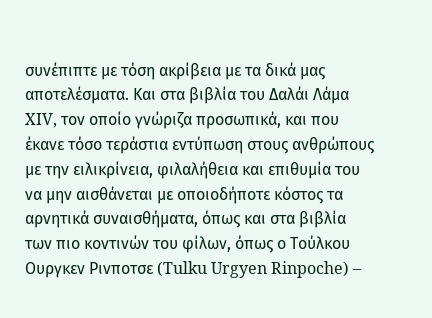συνέπιπτε με τόση ακρίβεια με τα δικά μας αποτελέσματα. Και στα βιβλία του Δαλάι Λάμα XIV, τον οποίο γνώριζα προσωπικά, και που έκανε τόσο τεράστια εντύπωση στους ανθρώπους με την ειλικρίνεια, φιλαλήθεια και επιθυμία του να μην αισθάνεται με οποιοδήποτε κόστος τα αρνητικά συναισθήματα, όπως και στα βιβλία των πιο κοντινών του φίλων, όπως ο Τούλκου Ουργκεν Ρινποτσε (Tulku Urgyen Rinpoche) –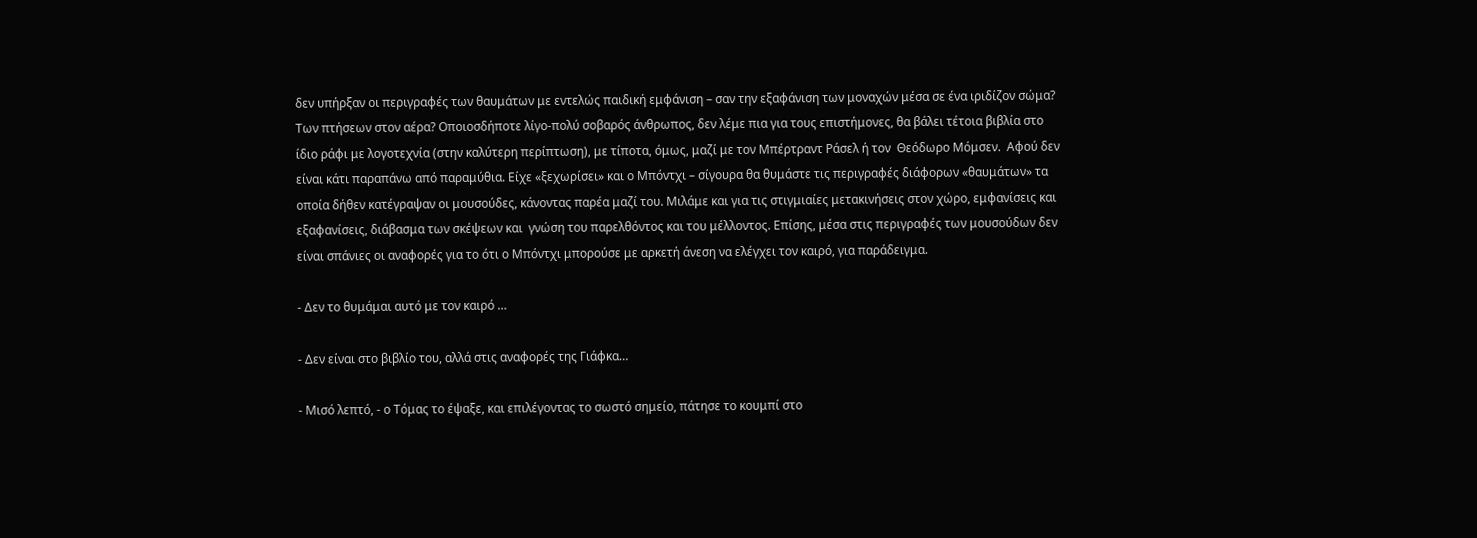δεν υπήρξαν οι περιγραφές των θαυμάτων με εντελώς παιδική εμφάνιση – σαν την εξαφάνιση των μοναχών μέσα σε ένα ιριδίζον σώμα? Των πτήσεων στον αέρα? Οποιοσδήποτε λίγο-πολύ σοβαρός άνθρωπος, δεν λέμε πια για τους επιστήμονες, θα βάλει τέτοια βιβλία στο ίδιο ράφι με λογοτεχνία (στην καλύτερη περίπτωση), με τίποτα, όμως, μαζί με τον Μπέρτραντ Ράσελ ή τον  Θεόδωρο Μόμσεν.  Αφού δεν είναι κάτι παραπάνω από παραμύθια. Είχε «ξεχωρίσει» και ο Μπόντχι – σίγουρα θα θυμάστε τις περιγραφές διάφορων «θαυμάτων» τα οποία δήθεν κατέγραψαν οι μουσούδες, κάνοντας παρέα μαζί του. Μιλάμε και για τις στιγμιαίες μετακινήσεις στον χώρο, εμφανίσεις και εξαφανίσεις, διάβασμα των σκέψεων και  γνώση του παρελθόντος και του μέλλοντος. Επίσης, μέσα στις περιγραφές των μουσούδων δεν είναι σπάνιες οι αναφορές για το ότι ο Μπόντχι μπορούσε με αρκετή άνεση να ελέγχει τον καιρό, για παράδειγμα.

- Δεν το θυμάμαι αυτό με τον καιρό …

- Δεν είναι στο βιβλίο του, αλλά στις αναφορές της Γιάφκα…

- Μισό λεπτό, - ο Τόμας το έψαξε, και επιλέγοντας το σωστό σημείο, πάτησε το κουμπί στο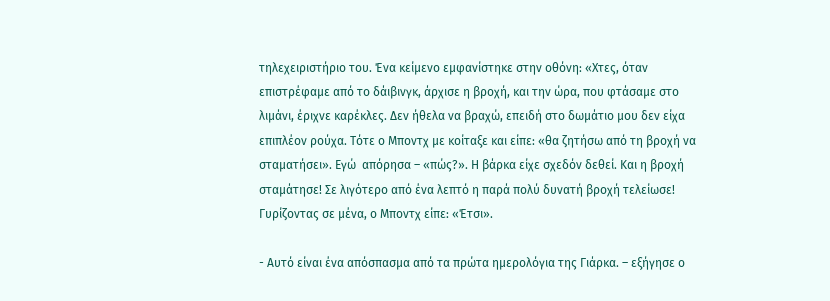τηλεχειριστήριο του. Ένα κείμενο εμφανίστηκε στην οθόνη: «Χτες, όταν επιστρέφαμε από το δάιβινγκ, άρχισε η βροχή, και την ώρα, που φτάσαμε στο λιμάνι, έριχνε καρέκλες. Δεν ήθελα να βραχώ, επειδή στο δωμάτιο μου δεν είχα επιπλέον ρούχα. Τότε ο Μποντχ με κοίταξε και είπε: «θα ζητήσω από τη βροχή να σταματήσει». Εγώ  απόρησα – «πώς?». Η βάρκα είχε σχεδόν δεθεί. Και η βροχή σταμάτησε! Σε λιγότερο από ένα λεπτό η παρά πολύ δυνατή βροχή τελείωσε! Γυρίζοντας σε μένα, ο Μποντχ είπε: «Έτσι».

- Αυτό είναι ένα απόσπασμα από τα πρώτα ημερολόγια της Γιάρκα. – εξήγησε ο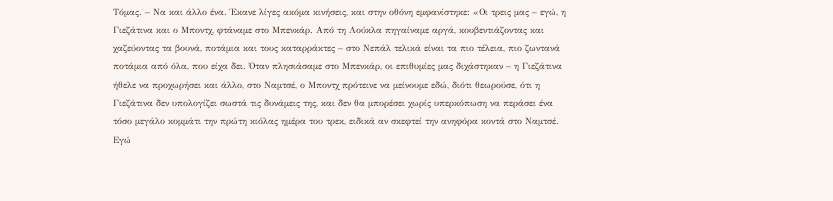Τόμας. – Να και άλλο ένα. Έκανε λίγες ακόμα κινήσεις, και στην οθόνη εμφανίστηκε: «Οι τρεις μας – εγώ, η Γιεζάτινα και ο Μποντχ, φτάναμε στο Μπενκάρ. Από τη Λούκλα πηγαίναμε αργά, κουβεντιάζοντας και χαζεύοντας τα βουνά, ποτάμια και τους καταρράκτες – στο Νεπάλ τελικά είναι τα πιο τέλεια, πιο ζωντανά ποτάμια από όλα, που είχα δει. Όταν πλησιάσαμε στο Μπενκάρ, οι επιθυμίες μας διχάστηκαν – η Γιεζάτινα ήθελε να προχωρήσει και άλλο, στο Ναμτσέ, ο Μποντχ πρότεινε να μείνουμε εδώ, διότι θεωρούσε, ότι η Γιεζάτινα δεν υπολογίζει σωστά τις δυνάμεις της, και δεν θα μπορέσει χωρίς υπερκόπωση να περάσει ένα τόσο μεγάλο κομμάτι την πρώτη κιόλας ημέρα του τρεκ, ειδικά αν σκεφτεί την ανηφόρα κοντά στο Ναμτσέ. Εγώ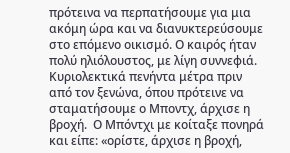πρότεινα να περπατήσουμε για μια ακόμη ώρα και να διανυκτερεύσουμε στο επόμενο οικισμό. Ο καιρός ήταν πολύ ηλιόλουστος, με λίγη συννεφιά. Κυριολεκτικά πενήντα μέτρα πριν από τον ξενώνα, όπου πρότεινε να  σταματήσουμε ο Μποντχ, άρχισε η βροχή.  Ο Μπόντχι με κοίταξε πονηρά και είπε: «ορίστε, άρχισε η βροχή,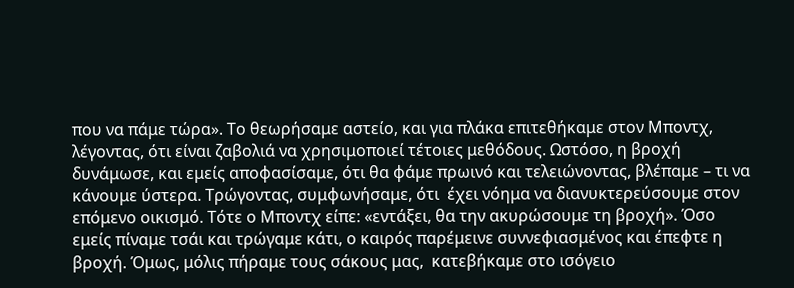που να πάμε τώρα». Το θεωρήσαμε αστείο, και για πλάκα επιτεθήκαμε στον Μποντχ, λέγοντας, ότι είναι ζαβολιά να χρησιμοποιεί τέτοιες μεθόδους. Ωστόσο, η βροχή δυνάμωσε, και εμείς αποφασίσαμε, ότι θα φάμε πρωινό και τελειώνοντας, βλέπαμε – τι να κάνουμε ύστερα. Τρώγοντας, συμφωνήσαμε, ότι  έχει νόημα να διανυκτερεύσουμε στον επόμενο οικισμό. Τότε ο Μποντχ είπε: «εντάξει, θα την ακυρώσουμε τη βροχή». Όσο εμείς πίναμε τσάι και τρώγαμε κάτι, ο καιρός παρέμεινε συννεφιασμένος και έπεφτε η βροχή. Όμως, μόλις πήραμε τους σάκους μας,  κατεβήκαμε στο ισόγειο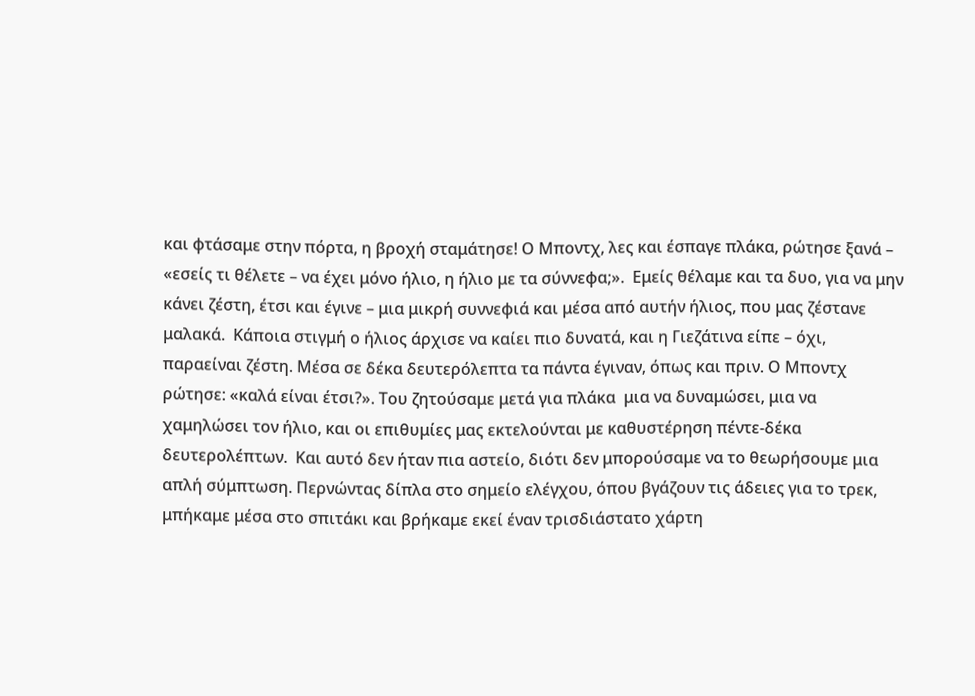και φτάσαμε στην πόρτα, η βροχή σταμάτησε! Ο Μποντχ, λες και έσπαγε πλάκα, ρώτησε ξανά – «εσείς τι θέλετε – να έχει μόνο ήλιο, η ήλιο με τα σύννεφα;».  Εμείς θέλαμε και τα δυο, για να μην κάνει ζέστη, έτσι και έγινε – μια μικρή συννεφιά και μέσα από αυτήν ήλιος, που μας ζέστανε μαλακά.  Κάποια στιγμή ο ήλιος άρχισε να καίει πιο δυνατά, και η Γιεζάτινα είπε – όχι,  παραείναι ζέστη. Μέσα σε δέκα δευτερόλεπτα τα πάντα έγιναν, όπως και πριν. Ο Μποντχ ρώτησε: «καλά είναι έτσι?». Του ζητούσαμε μετά για πλάκα  μια να δυναμώσει, μια να χαμηλώσει τον ήλιο, και οι επιθυμίες μας εκτελούνται με καθυστέρηση πέντε-δέκα δευτερολέπτων.  Και αυτό δεν ήταν πια αστείο, διότι δεν μπορούσαμε να το θεωρήσουμε μια απλή σύμπτωση. Περνώντας δίπλα στο σημείο ελέγχου, όπου βγάζουν τις άδειες για το τρεκ, μπήκαμε μέσα στο σπιτάκι και βρήκαμε εκεί έναν τρισδιάστατο χάρτη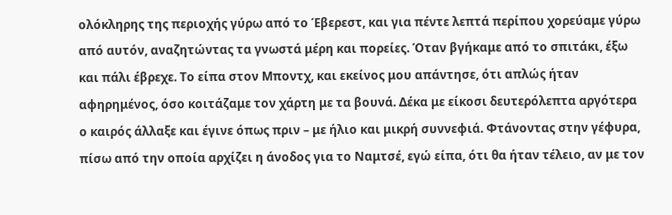ολόκληρης της περιοχής γύρω από το Έβερεστ, και για πέντε λεπτά περίπου χορεύαμε γύρω από αυτόν, αναζητώντας τα γνωστά μέρη και πορείες. Όταν βγήκαμε από το σπιτάκι, έξω και πάλι έβρεχε. Το είπα στον Μποντχ, και εκείνος μου απάντησε, ότι απλώς ήταν αφηρημένος, όσο κοιτάζαμε τον χάρτη με τα βουνά. Δέκα με είκοσι δευτερόλεπτα αργότερα ο καιρός άλλαξε και έγινε όπως πριν – με ήλιο και μικρή συννεφιά. Φτάνοντας στην γέφυρα, πίσω από την οποία αρχίζει η άνοδος για το Ναμτσέ, εγώ είπα, ότι θα ήταν τέλειο, αν με τον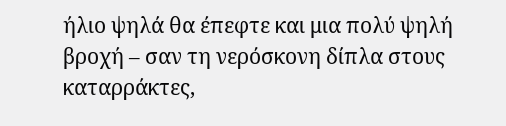ήλιο ψηλά θα έπεφτε και μια πολύ ψηλή βροχή – σαν τη νερόσκονη δίπλα στους καταρράκτες,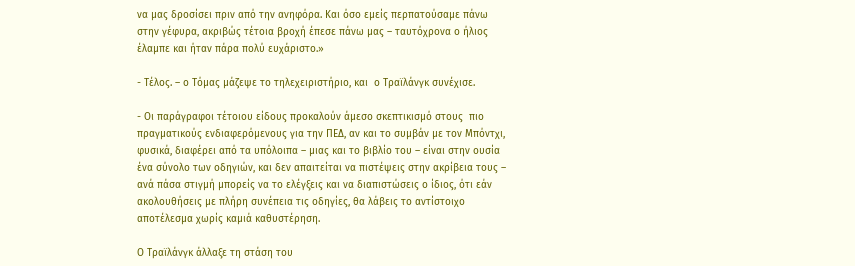να μας δροσίσει πριν από την ανηφόρα. Και όσο εμείς περπατούσαμε πάνω στην γέφυρα, ακριβώς τέτοια βροχή έπεσε πάνω μας – ταυτόχρονα ο ήλιος έλαμπε και ήταν πάρα πολύ ευχάριστο.»

- Τέλος. – ο Τόμας μάζεψε το τηλεχειριστήριο, και  ο Τραϊλάνγκ συνέχισε.

- Οι παράγραφοι τέτοιου είδους προκαλούν άμεσο σκεπτικισμό στους  πιο πραγματικούς ενδιαφερόμενους για την ΠΕΔ, αν και το συμβάν με τον Μπόντχι, φυσικά, διαφέρει από τα υπόλοιπα – μιας και το βιβλίο του – είναι στην ουσία ένα σύνολο των οδηγιών, και δεν απαιτείται να πιστέψεις στην ακρίβεια τους – ανά πάσα στιγμή μπορείς να το ελέγξεις και να διαπιστώσεις ο ίδιος, ότι εάν ακολουθήσεις με πλήρη συνέπεια τις οδηγίες, θα λάβεις το αντίστοιχο αποτέλεσμα χωρίς καμιά καθυστέρηση.

Ο Τραϊλάνγκ άλλαξε τη στάση του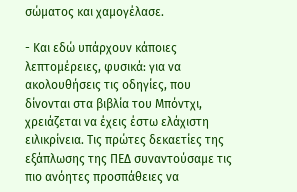σώματος και χαμογέλασε.

- Και εδώ υπάρχουν κάποιες λεπτομέρειες, φυσικά: για να ακολουθήσεις τις οδηγίες, που δίνονται στα βιβλία του Μπόντχι, χρειάζεται να έχεις έστω ελάχιστη ειλικρίνεια. Τις πρώτες δεκαετίες της εξάπλωσης της ΠΕΔ συναντούσαμε τις πιο ανόητες προσπάθειες να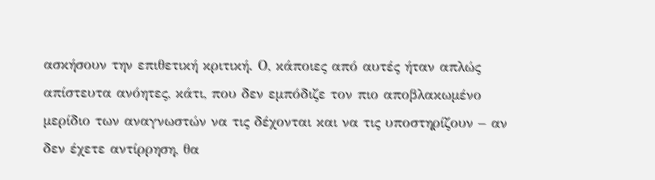ασκήσουν την επιθετική κριτική. Ο, κάποιες από αυτές ήταν απλώς απίστευτα ανόητες, κάτι, που δεν εμπόδιζε τον πιο αποβλακωμένο μερίδιο των αναγνωστών να τις δέχονται και να τις υποστηρίζουν – αν δεν έχετε αντίρρηση, θα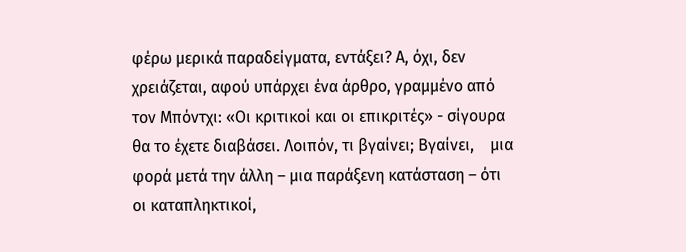φέρω μερικά παραδείγματα, εντάξει? Α, όχι, δεν χρειάζεται, αφού υπάρχει ένα άρθρο, γραμμένο από τον Μπόντχι: «Οι κριτικοί και οι επικριτές» - σίγουρα θα το έχετε διαβάσει. Λοιπόν, τι βγαίνει; Βγαίνει,    μια φορά μετά την άλλη – μια παράξενη κατάσταση – ότι οι καταπληκτικοί,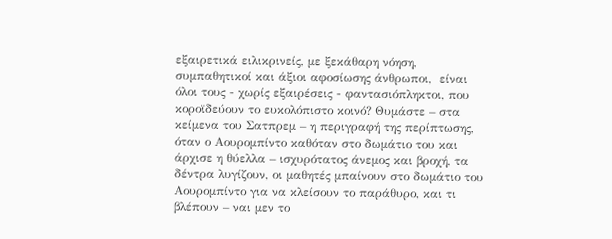εξαιρετικά ειλικρινείς, με ξεκάθαρη νόηση, συμπαθητικοί και άξιοι αφοσίωσης άνθρωποι,  είναι  όλοι τους - χωρίς εξαιρέσεις - φαντασιόπληκτοι, που κοροϊδεύουν το ευκολόπιστο κοινό? Θυμάστε – στα κείμενα του Σατπρεμ – η περιγραφή της περίπτωσης, όταν ο Αουρομπίντο καθόταν στο δωμάτιο του και άρχισε η θύελλα – ισχυρότατος άνεμος και βροχή, τα δέντρα λυγίζουν, οι μαθητές μπαίνουν στο δωμάτιο του Αουρομπίντο για να κλείσουν το παράθυρο, και τι βλέπουν – ναι μεν το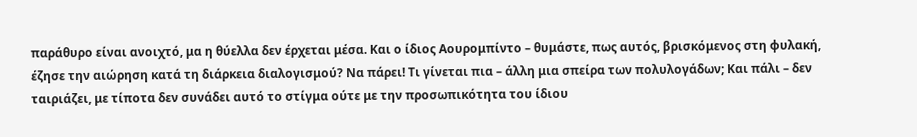παράθυρο είναι ανοιχτό, μα η θύελλα δεν έρχεται μέσα. Και ο ίδιος Αουρομπίντο – θυμάστε, πως αυτός, βρισκόμενος στη φυλακή, έζησε την αιώρηση κατά τη διάρκεια διαλογισμού? Να πάρει! Τι γίνεται πια – άλλη μια σπείρα των πολυλογάδων; Και πάλι – δεν ταιριάζει, με τίποτα δεν συνάδει αυτό το στίγμα ούτε με την προσωπικότητα του ίδιου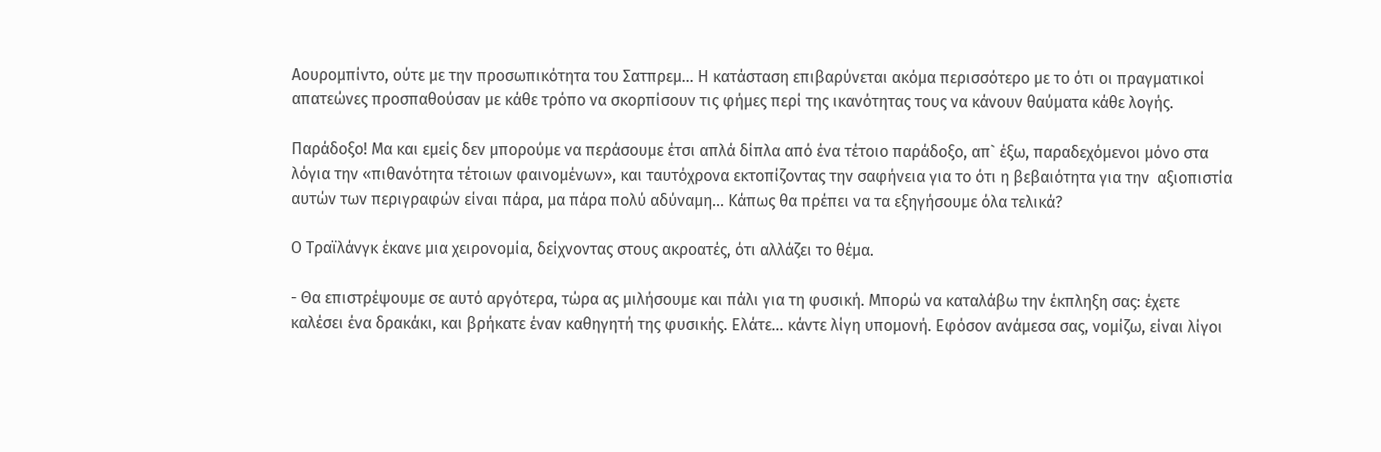Αουρομπίντο, ούτε με την προσωπικότητα του Σατπρεμ… Η κατάσταση επιβαρύνεται ακόμα περισσότερο με το ότι οι πραγματικοί απατεώνες προσπαθούσαν με κάθε τρόπο να σκορπίσουν τις φήμες περί της ικανότητας τους να κάνουν θαύματα κάθε λογής.

Παράδοξο! Μα και εμείς δεν μπορούμε να περάσουμε έτσι απλά δίπλα από ένα τέτοιο παράδοξο, απ` έξω, παραδεχόμενοι μόνο στα λόγια την «πιθανότητα τέτοιων φαινομένων», και ταυτόχρονα εκτοπίζοντας την σαφήνεια για το ότι η βεβαιότητα για την  αξιοπιστία αυτών των περιγραφών είναι πάρα, μα πάρα πολύ αδύναμη… Κάπως θα πρέπει να τα εξηγήσουμε όλα τελικά?

Ο Τραϊλάνγκ έκανε μια χειρονομία, δείχνοντας στους ακροατές, ότι αλλάζει το θέμα.

- Θα επιστρέψουμε σε αυτό αργότερα, τώρα ας μιλήσουμε και πάλι για τη φυσική. Μπορώ να καταλάβω την έκπληξη σας: έχετε καλέσει ένα δρακάκι, και βρήκατε έναν καθηγητή της φυσικής. Ελάτε… κάντε λίγη υπομονή. Εφόσον ανάμεσα σας, νομίζω, είναι λίγοι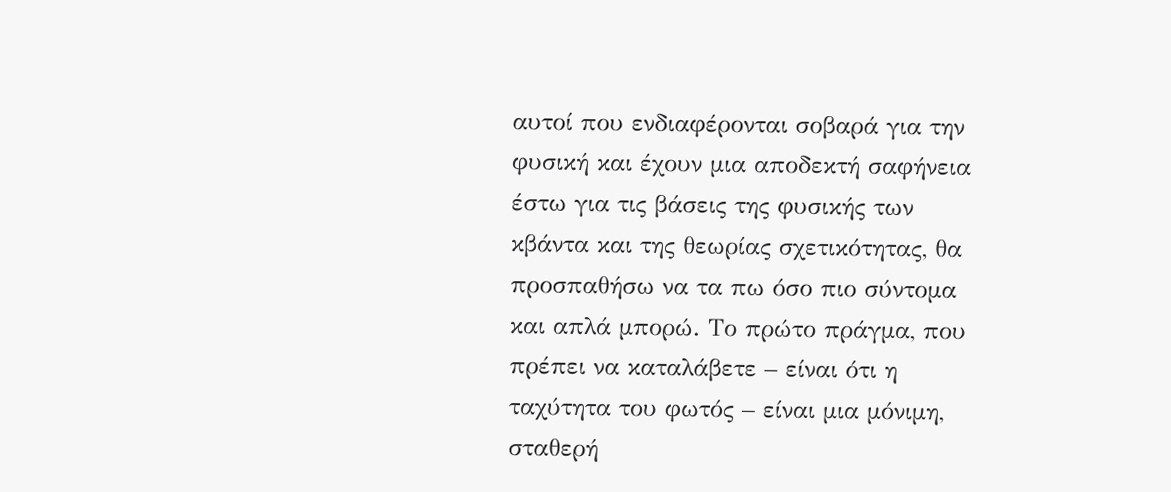αυτοί που ενδιαφέρονται σοβαρά για την φυσική και έχουν μια αποδεκτή σαφήνεια έστω για τις βάσεις της φυσικής των κβάντα και της θεωρίας σχετικότητας, θα προσπαθήσω να τα πω όσο πιο σύντομα και απλά μπορώ. Το πρώτο πράγμα, που πρέπει να καταλάβετε – είναι ότι η ταχύτητα του φωτός – είναι μια μόνιμη, σταθερή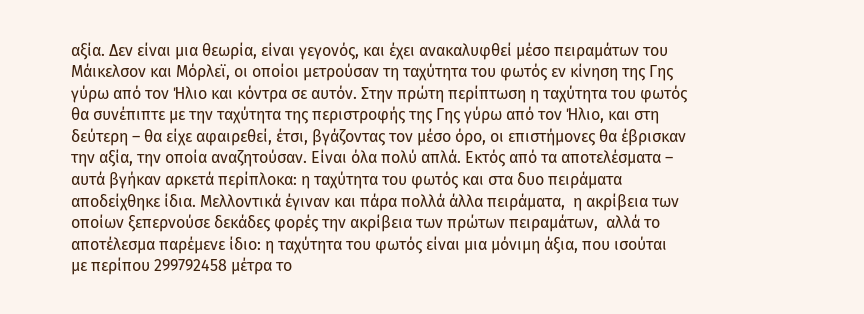αξία. Δεν είναι μια θεωρία, είναι γεγονός, και έχει ανακαλυφθεί μέσο πειραμάτων του Μάικελσον και Μόρλεϊ, οι οποίοι μετρούσαν τη ταχύτητα του φωτός εν κίνηση της Γης γύρω από τον Ήλιο και κόντρα σε αυτόν. Στην πρώτη περίπτωση η ταχύτητα του φωτός θα συνέπιπτε με την ταχύτητα της περιστροφής της Γης γύρω από τον Ήλιο, και στη δεύτερη – θα είχε αφαιρεθεί, έτσι, βγάζοντας τον μέσο όρο, οι επιστήμονες θα έβρισκαν την αξία, την οποία αναζητούσαν. Είναι όλα πολύ απλά. Εκτός από τα αποτελέσματα – αυτά βγήκαν αρκετά περίπλοκα: η ταχύτητα του φωτός και στα δυο πειράματα αποδείχθηκε ίδια. Μελλοντικά έγιναν και πάρα πολλά άλλα πειράματα,  η ακρίβεια των οποίων ξεπερνούσε δεκάδες φορές την ακρίβεια των πρώτων πειραμάτων,  αλλά το αποτέλεσμα παρέμενε ίδιο: η ταχύτητα του φωτός είναι μια μόνιμη άξια, που ισούται  με περίπου 299792458 μέτρα το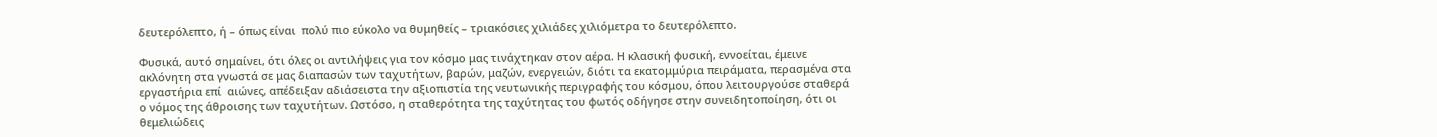δευτερόλεπτο, ή – όπως είναι  πολύ πιο εύκολο να θυμηθείς – τριακόσιες χιλιάδες χιλιόμετρα το δευτερόλεπτο.

Φυσικά, αυτό σημαίνει, ότι όλες οι αντιλήψεις για τον κόσμο μας τινάχτηκαν στον αέρα. Η κλασική φυσική, εννοείται, έμεινε  ακλόνητη στα γνωστά σε μας διαπασών των ταχυτήτων, βαρών, μαζών, ενεργειών, διότι τα εκατομμύρια πειράματα, περασμένα στα εργαστήρια επί  αιώνες, απέδειξαν αδιάσειστα την αξιοπιστία της νευτωνικής περιγραφής του κόσμου, όπου λειτουργούσε σταθερά ο νόμος της άθροισης των ταχυτήτων. Ωστόσο, η σταθερότητα της ταχύτητας του φωτός οδήγησε στην συνειδητοποίηση, ότι οι θεμελιώδεις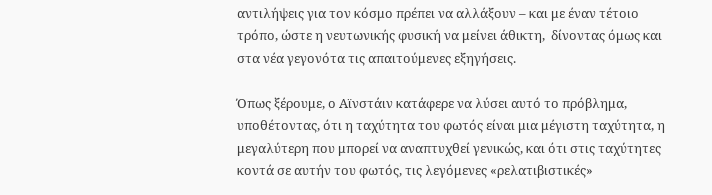αντιλήψεις για τον κόσμο πρέπει να αλλάξουν – και με έναν τέτοιο τρόπο, ώστε η νευτωνικής φυσική να μείνει άθικτη,  δίνοντας όμως και στα νέα γεγονότα τις απαιτούμενες εξηγήσεις.

Όπως ξέρουμε, ο Αϊνστάιν κατάφερε να λύσει αυτό το πρόβλημα, υποθέτοντας, ότι η ταχύτητα του φωτός είναι μια μέγιστη ταχύτητα, η μεγαλύτερη που μπορεί να αναπτυχθεί γενικώς, και ότι στις ταχύτητες κοντά σε αυτήν του φωτός, τις λεγόμενες «ρελατιβιστικές»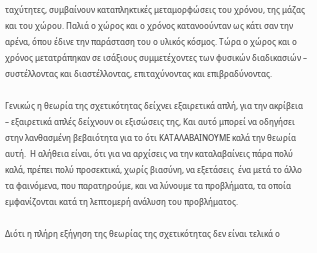ταχύτητες, συμβαίνουν καταπληκτικές μεταμορφώσεις του χρόνου, της μάζας και του χώρου. Παλιά ο χώρος και ο χρόνος κατανοούνταν ως κάτι σαν την αρένα, όπου έδινε την παράσταση του ο υλικός κόσμος. Τώρα ο χώρος και ο χρόνος μετατράπηκαν σε ισάξιους συμμετέχοντες των φυσικών διαδικασιών – συστέλλοντας και διαστέλλοντας, επιταχύνοντας και επιβραδύνοντας.

Γενικώς η θεωρία της σχετικότητας δείχνει εξαιρετικά απλή, για την ακρίβεια – εξαιρετικά απλές δείχνουν οι εξισώσεις της, Και αυτό μπορεί να οδηγήσει στην λανθασμένη βεβαιότητα για το ότι ΚΑΤΑΛΑΒΑΙΝΟΥΜΕ καλά την θεωρία αυτή.  Η αλήθεια είναι, ότι για να αρχίσεις να την καταλαβαίνεις πάρα πολύ καλά, πρέπει πολύ προσεκτικά, χωρίς βιασύνη, να εξετάσεις  ένα μετά το άλλο τα φαινόμενα, που παρατηρούμε, και να λύνουμε τα προβλήματα, τα οποία εμφανίζονται κατά τη λεπτομερή ανάλυση του προβλήματος.

Διότι η πλήρη εξήγηση της θεωρίας της σχετικότητας δεν είναι τελικά ο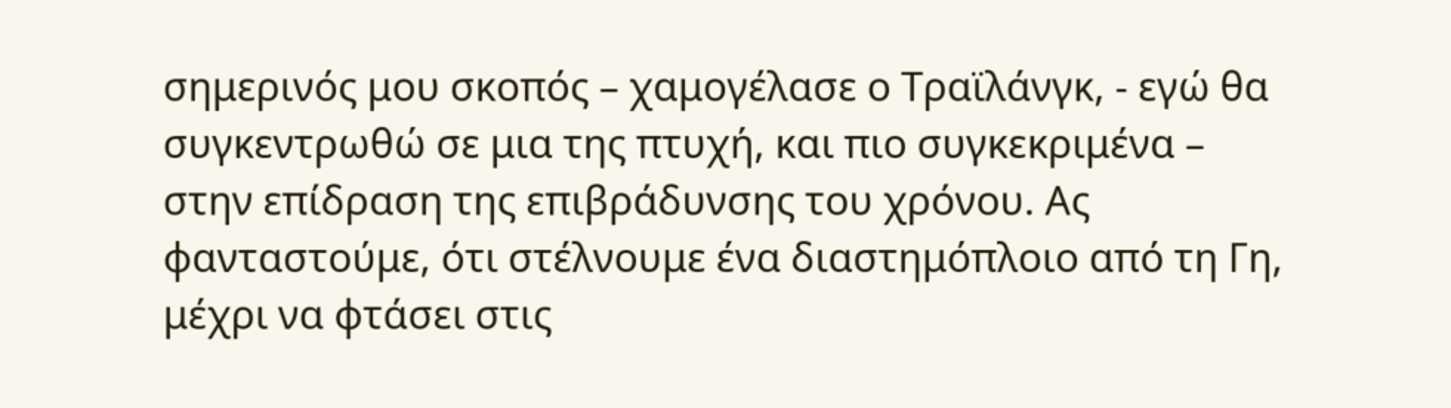σημερινός μου σκοπός – χαμογέλασε ο Τραϊλάνγκ, - εγώ θα συγκεντρωθώ σε μια της πτυχή, και πιο συγκεκριμένα – στην επίδραση της επιβράδυνσης του χρόνου. Ας φανταστούμε, ότι στέλνουμε ένα διαστημόπλοιο από τη Γη, μέχρι να φτάσει στις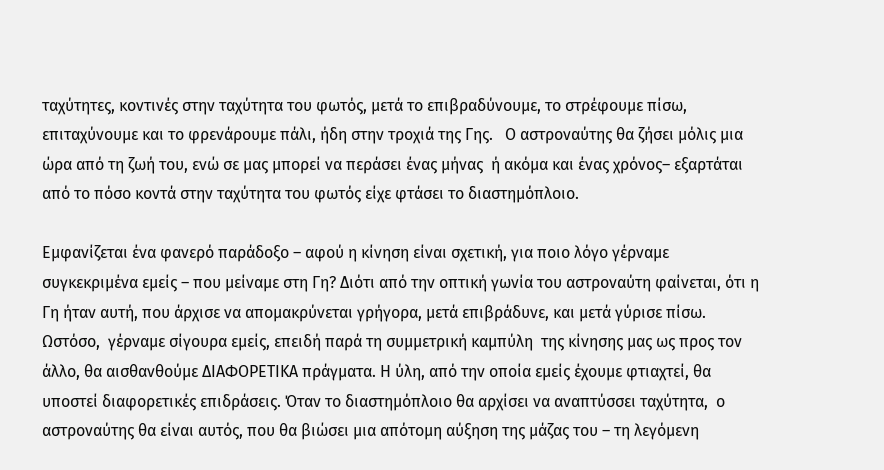ταχύτητες, κοντινές στην ταχύτητα του φωτός, μετά το επιβραδύνουμε, το στρέφουμε πίσω, επιταχύνουμε και το φρενάρουμε πάλι, ήδη στην τροχιά της Γης.   Ο αστροναύτης θα ζήσει μόλις μια ώρα από τη ζωή του, ενώ σε μας μπορεί να περάσει ένας μήνας  ή ακόμα και ένας χρόνος– εξαρτάται από το πόσο κοντά στην ταχύτητα του φωτός είχε φτάσει το διαστημόπλοιο.

Εμφανίζεται ένα φανερό παράδοξο – αφού η κίνηση είναι σχετική, για ποιο λόγο γέρναμε συγκεκριμένα εμείς – που μείναμε στη Γη? Διότι από την οπτική γωνία του αστροναύτη φαίνεται, ότι η Γη ήταν αυτή, που άρχισε να απομακρύνεται γρήγορα, μετά επιβράδυνε, και μετά γύρισε πίσω. Ωστόσο,  γέρναμε σίγουρα εμείς, επειδή παρά τη συμμετρική καμπύλη  της κίνησης μας ως προς τον άλλο, θα αισθανθούμε ΔΙΑΦΟΡΕΤΙΚΑ πράγματα. Η ύλη, από την οποία εμείς έχουμε φτιαχτεί, θα υποστεί διαφορετικές επιδράσεις. Όταν το διαστημόπλοιο θα αρχίσει να αναπτύσσει ταχύτητα,  ο αστροναύτης θα είναι αυτός, που θα βιώσει μια απότομη αύξηση της μάζας του – τη λεγόμενη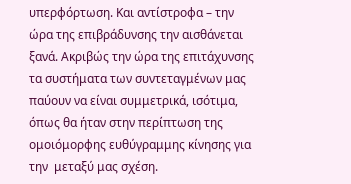υπερφόρτωση. Και αντίστροφα – την ώρα της επιβράδυνσης την αισθάνεται ξανά. Ακριβώς την ώρα της επιτάχυνσης τα συστήματα των συντεταγμένων μας παύουν να είναι συμμετρικά, ισότιμα, όπως θα ήταν στην περίπτωση της ομοιόμορφης ευθύγραμμης κίνησης για την  μεταξύ μας σχέση.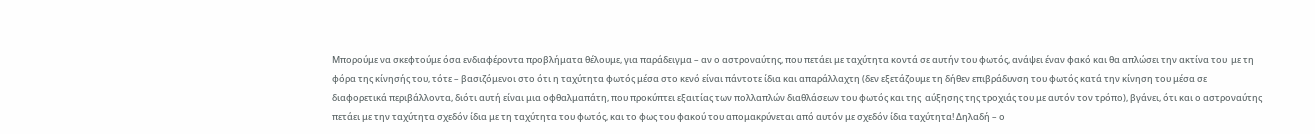Μπορούμε να σκεφτούμε όσα ενδιαφέροντα προβλήματα θέλουμε, για παράδειγμα – αν ο αστροναύτης, που πετάει με ταχύτητα κοντά σε αυτήν του φωτός, ανάψει έναν φακό και θα απλώσει την ακτίνα του  με τη φόρα της κίνησής του, τότε – βασιζόμενοι στο ότι η ταχύτητα φωτός μέσα στο κενό είναι πάντοτε ίδια και απαράλλαχτη (δεν εξετάζουμε τη δήθεν επιβράδυνση του φωτός κατά την κίνηση του μέσα σε διαφορετικά περιβάλλοντα, διότι αυτή είναι μια οφθαλμαπάτη, που προκύπτει εξαιτίας των πολλαπλών διαθλάσεων του φωτός και της  αύξησης της τροχιάς του με αυτόν τον τρόπο), βγάνει, ότι και ο αστροναύτης πετάει με την ταχύτητα σχεδόν ίδια με τη ταχύτητα του φωτός, και το φως του φακού του απομακρύνεται από αυτόν με σχεδόν ίδια ταχύτητα! Δηλαδή – ο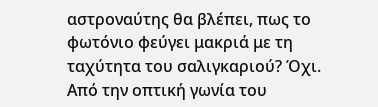αστροναύτης θα βλέπει, πως το φωτόνιο φεύγει μακριά με τη ταχύτητα του σαλιγκαριού? Όχι. Από την οπτική γωνία του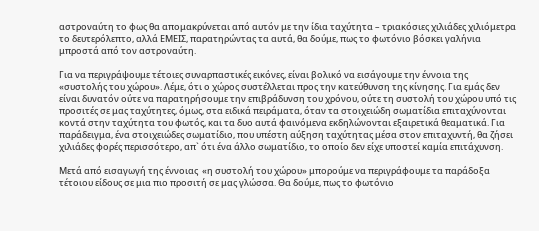αστροναύτη το φως θα απομακρύνεται από αυτόν με την ίδια ταχύτητα – τριακόσιες χιλιάδες χιλιόμετρα το δευτερόλεπτο, αλλά ΕΜΕΙΣ, παρατηρώντας τα αυτά, θα δούμε, πως το φωτόνιο βόσκει γαλήνια μπροστά από τον αστροναύτη.

Για να περιγράψουμε τέτοιες συναρπαστικές εικόνες, είναι βολικό να εισάγουμε την έννοια της «συστολής του χώρου». Λέμε, ότι ο χώρος συστέλλεται προς την κατεύθυνση της κίνησης. Για εμάς δεν είναι δυνατόν ούτε να παρατηρήσουμε την επιβράδυνση του χρόνου, ούτε τη συστολή του χώρου υπό τις προσιτές σε μας ταχύτητες, όμως, στα ειδικά πειράματα, όταν τα στοιχειώδη σωματίδια επιταχύνονται κοντά στην ταχύτητα του φωτός, και τα δυο αυτά φαινόμενα εκδηλώνονται εξαιρετικά θεαματικά. Για παράδειγμα, ένα στοιχειώδες σωματίδιο, που υπέστη αύξηση ταχύτητας μέσα στον επιταχυντή, θα ζήσει χιλιάδες φορές περισσότερο, απ` ότι ένα άλλο σωματίδιο, το οποίο δεν είχε υποστεί καμία επιτάχυνση.

Μετά από εισαγωγή της έννοιας  «η συστολή του χώρου» μπορούμε να περιγράφουμε τα παράδοξα τέτοιου είδους σε μια πιο προσιτή σε μας γλώσσα. Θα δούμε, πως το φωτόνιο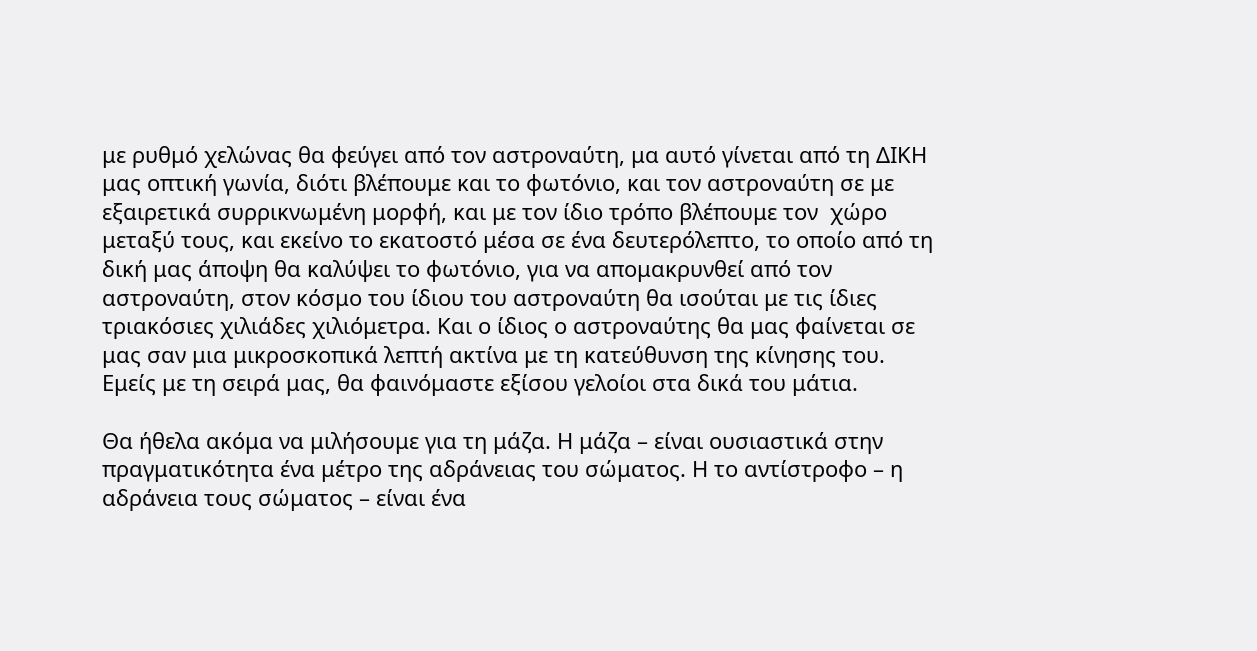με ρυθμό χελώνας θα φεύγει από τον αστροναύτη, μα αυτό γίνεται από τη ΔΙΚΗ μας οπτική γωνία, διότι βλέπουμε και το φωτόνιο, και τον αστροναύτη σε με εξαιρετικά συρρικνωμένη μορφή, και με τον ίδιο τρόπο βλέπουμε τον  χώρο μεταξύ τους, και εκείνο το εκατοστό μέσα σε ένα δευτερόλεπτο, το οποίο από τη δική μας άποψη θα καλύψει το φωτόνιο, για να απομακρυνθεί από τον αστροναύτη, στον κόσμο του ίδιου του αστροναύτη θα ισούται με τις ίδιες τριακόσιες χιλιάδες χιλιόμετρα. Και ο ίδιος ο αστροναύτης θα μας φαίνεται σε μας σαν μια μικροσκοπικά λεπτή ακτίνα με τη κατεύθυνση της κίνησης του. Εμείς με τη σειρά μας, θα φαινόμαστε εξίσου γελοίοι στα δικά του μάτια.

Θα ήθελα ακόμα να μιλήσουμε για τη μάζα. Η μάζα – είναι ουσιαστικά στην πραγματικότητα ένα μέτρο της αδράνειας του σώματος. Η το αντίστροφο – η αδράνεια τους σώματος – είναι ένα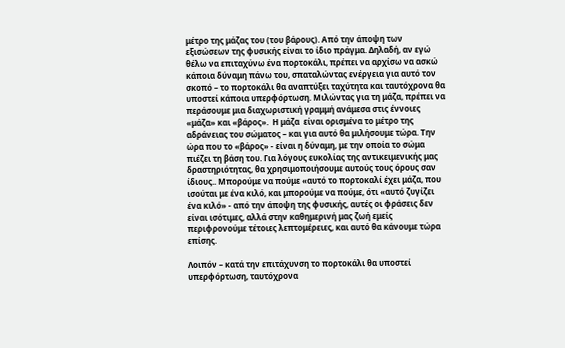μέτρο της μάζας του (του βάρους). Από την άποψη των εξισώσεων της φυσικής είναι το ίδιο πράγμα. Δηλαδή, αν εγώ θέλω να επιταχύνω ένα πορτοκάλι, πρέπει να αρχίσω να ασκώ κάποια δύναμη πάνω του, σπαταλώντας ενέργεια για αυτό τον σκοπό – το πορτοκάλι θα αναπτύξει ταχύτητα και ταυτόχρονα θα υποστεί κάποια υπερφόρτωση. Μιλώντας για τη μάζα, πρέπει να περάσουμε μια διαχωριστική γραμμή ανάμεσα στις έννοιες «μάζα» και «βάρος».  Η μάζα  είναι ορισμένα το μέτρο της αδράνειας του σώματος – και για αυτό θα μιλήσουμε τώρα. Την ώρα που το «βάρος» - είναι η δύναμη, με την οποία το σώμα πιέζει τη βάση του. Για λόγους ευκολίας της αντικειμενικής μας δραστηριότητας, θα χρησιμοποιήσουμε αυτούς τους όρους σαν ίδιους.. Μπορούμε να πούμε «αυτό το πορτοκαλί έχει μάζα, που ισούται με ένα κιλό, και μπορούμε να πούμε, ότι «αυτό ζυγίζει ένα κιλό» - από την άποψη της φυσικής, αυτές οι φράσεις δεν είναι ισότιμες, αλλά στην καθημερινή μας ζωή εμείς περιφρονούμε τέτοιες λεπτομέρειες, και αυτό θα κάνουμε τώρα επίσης.

Λοιπόν – κατά την επιτάχυνση το πορτοκάλι θα υποστεί υπερφόρτωση, ταυτόχρονα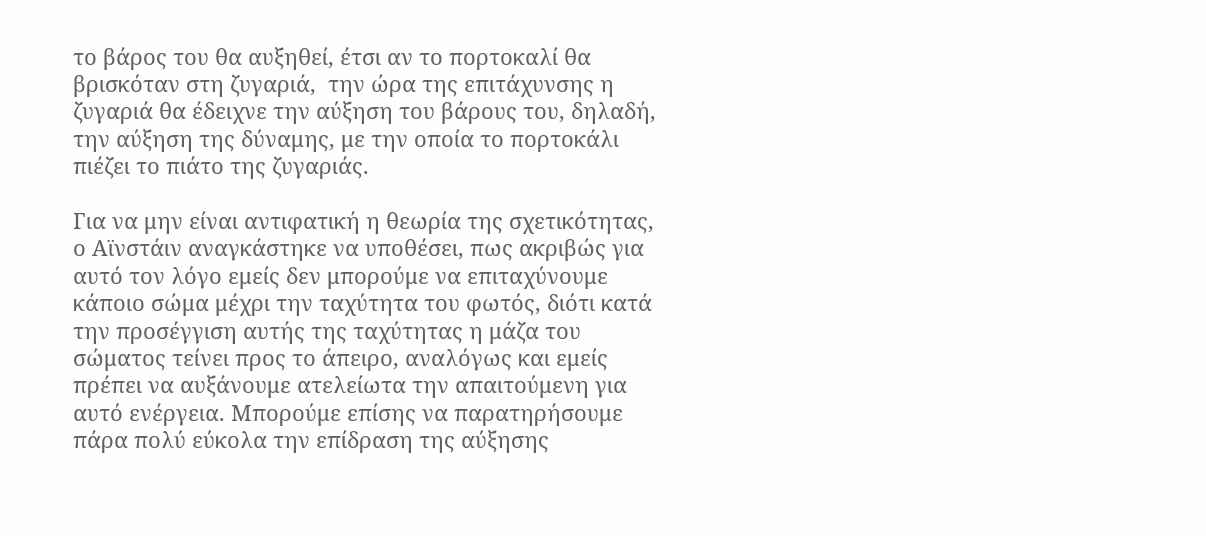το βάρος του θα αυξηθεί, έτσι αν το πορτοκαλί θα βρισκόταν στη ζυγαριά,  την ώρα της επιτάχυνσης η ζυγαριά θα έδειχνε την αύξηση του βάρους του, δηλαδή, την αύξηση της δύναμης, με την οποία το πορτοκάλι πιέζει το πιάτο της ζυγαριάς.

Για να μην είναι αντιφατική η θεωρία της σχετικότητας, ο Αϊνστάιν αναγκάστηκε να υποθέσει, πως ακριβώς για αυτό τον λόγο εμείς δεν μπορούμε να επιταχύνουμε κάποιο σώμα μέχρι την ταχύτητα του φωτός, διότι κατά την προσέγγιση αυτής της ταχύτητας η μάζα του σώματος τείνει προς το άπειρο, αναλόγως και εμείς πρέπει να αυξάνουμε ατελείωτα την απαιτούμενη για αυτό ενέργεια. Μπορούμε επίσης να παρατηρήσουμε πάρα πολύ εύκολα την επίδραση της αύξησης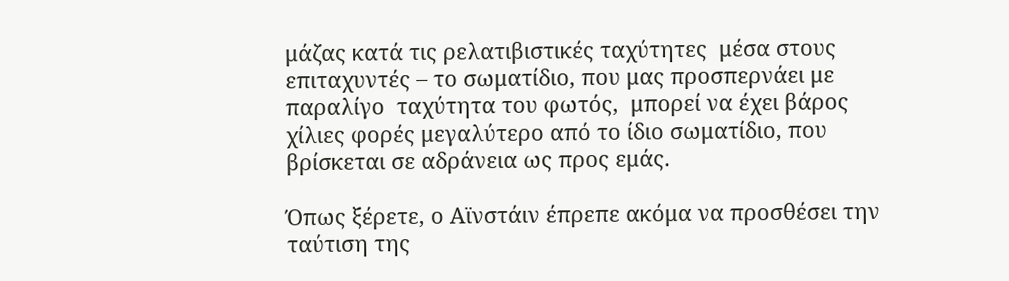μάζας κατά τις ρελατιβιστικές ταχύτητες  μέσα στους επιταχυντές – το σωματίδιο, που μας προσπερνάει με παραλίγο  ταχύτητα του φωτός,  μπορεί να έχει βάρος χίλιες φορές μεγαλύτερο από το ίδιο σωματίδιο, που βρίσκεται σε αδράνεια ως προς εμάς.

Όπως ξέρετε, ο Αϊνστάιν έπρεπε ακόμα να προσθέσει την ταύτιση της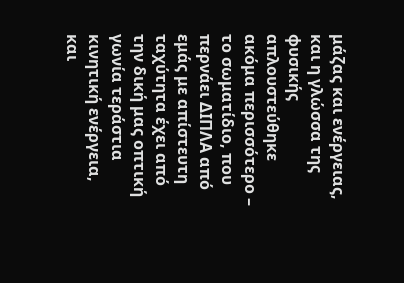μάζας και ενέργειας, και η γλώσσα της φυσικής απλουστεύθηκε ακόμα περισσότερο – το σωματίδιο, που περνάει ΔΙΠΛΑ από εμάς με απίστευτη ταχύτητα έχει από την δική μας οπτική γωνία τεράστια κινητική ενέργεια, και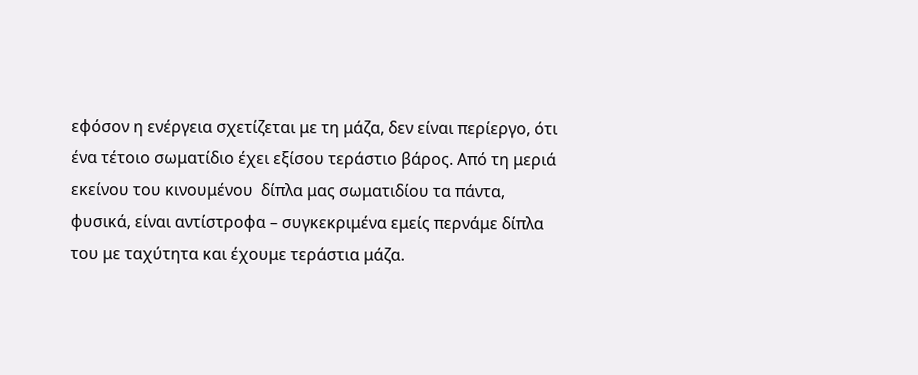εφόσον η ενέργεια σχετίζεται με τη μάζα, δεν είναι περίεργο, ότι ένα τέτοιο σωματίδιο έχει εξίσου τεράστιο βάρος. Από τη μεριά εκείνου του κινουμένου  δίπλα μας σωματιδίου τα πάντα, φυσικά, είναι αντίστροφα – συγκεκριμένα εμείς περνάμε δίπλα του με ταχύτητα και έχουμε τεράστια μάζα.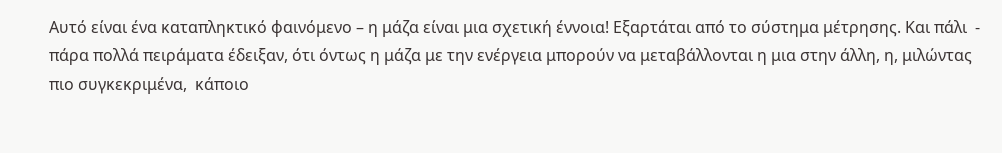Αυτό είναι ένα καταπληκτικό φαινόμενο – η μάζα είναι μια σχετική έννοια! Εξαρτάται από το σύστημα μέτρησης. Και πάλι  - πάρα πολλά πειράματα έδειξαν, ότι όντως η μάζα με την ενέργεια μπορούν να μεταβάλλονται η μια στην άλλη, η, μιλώντας πιο συγκεκριμένα,  κάποιο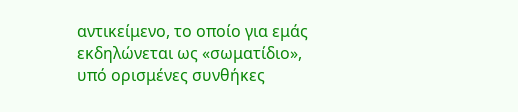αντικείμενο, το οποίο για εμάς εκδηλώνεται ως «σωματίδιο», υπό ορισμένες συνθήκες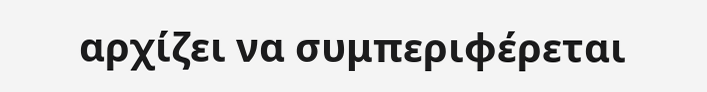αρχίζει να συμπεριφέρεται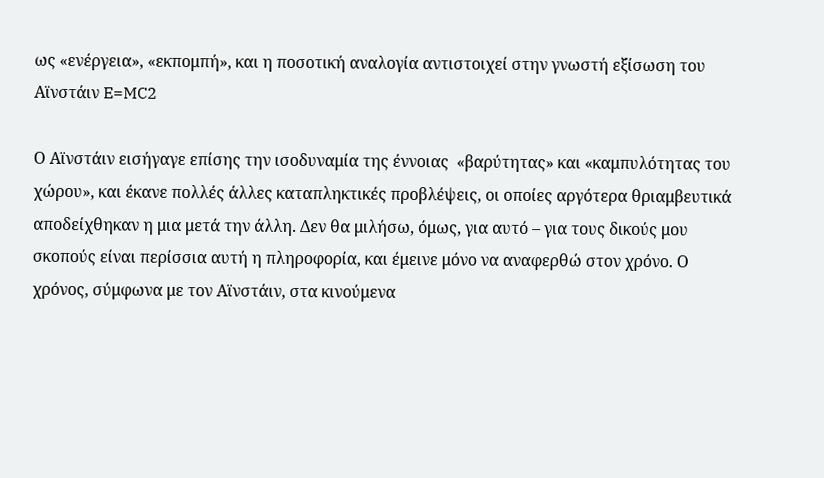ως «ενέργεια», «εκπομπή», και η ποσοτική αναλογία αντιστοιχεί στην γνωστή εξίσωση του Αϊνστάιν E=MC2

Ο Αϊνστάιν εισήγαγε επίσης την ισοδυναμία της έννοιας  «βαρύτητας» και «καμπυλότητας του χώρου», και έκανε πολλές άλλες καταπληκτικές προβλέψεις, οι οποίες αργότερα θριαμβευτικά αποδείχθηκαν η μια μετά την άλλη. Δεν θα μιλήσω, όμως, για αυτό – για τους δικούς μου σκοπούς είναι περίσσια αυτή η πληροφορία, και έμεινε μόνο να αναφερθώ στον χρόνο. Ο χρόνος, σύμφωνα με τον Αϊνστάιν, στα κινούμενα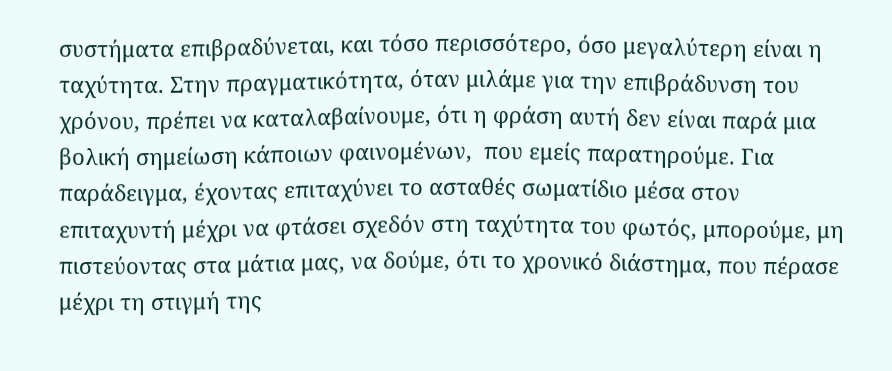συστήματα επιβραδύνεται, και τόσο περισσότερο, όσο μεγαλύτερη είναι η ταχύτητα. Στην πραγματικότητα, όταν μιλάμε για την επιβράδυνση του χρόνου, πρέπει να καταλαβαίνουμε, ότι η φράση αυτή δεν είναι παρά μια βολική σημείωση κάποιων φαινομένων,  που εμείς παρατηρούμε. Για παράδειγμα, έχοντας επιταχύνει το ασταθές σωματίδιο μέσα στον επιταχυντή μέχρι να φτάσει σχεδόν στη ταχύτητα του φωτός, μπορούμε, μη πιστεύοντας στα μάτια μας, να δούμε, ότι το χρονικό διάστημα, που πέρασε μέχρι τη στιγμή της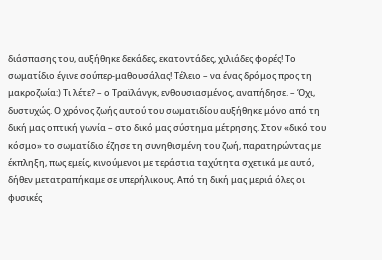διάσπασης του, αυξήθηκε δεκάδες, εκατοντάδες, χιλιάδες φορές! Το σωματίδιο έγινε σούπερ-μαθουσάλας! Τέλειο – να ένας δρόμος προς τη μακροζωία:) Τι λέτε? – ο Τραϊλάνγκ, ενθουσιασμένος, αναπήδησε. – Όχι, δυστυχώς. Ο χρόνος ζωής αυτού του σωματιδίου αυξήθηκε μόνο από τη δική μας οπτική γωνία – στο δικό μας σύστημα μέτρησης. Στον «δικό του κόσμο» το σωματίδιο έζησε τη συνηθισμένη του ζωή, παρατηρώντας με έκπληξη, πως εμείς, κινούμενοι με τεράστια ταχύτητα σχετικά με αυτό, δήθεν μετατραπήκαμε σε υπερήλικους. Από τη δική μας μεριά όλες οι φυσικές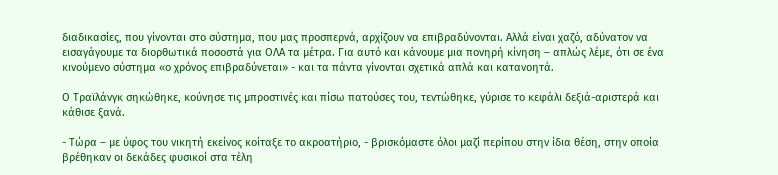διαδικασίες, που γίνονται στο σύστημα, που μας προσπερνά, αρχίζουν να επιβραδύνονται. Αλλά είναι χαζό, αδύνατον να εισαγάγουμε τα διορθωτικά ποσοστά για ΟΛΑ τα μέτρα. Για αυτό και κάνουμε μια πονηρή κίνηση – απλώς λέμε, ότι σε ένα κινούμενο σύστημα «ο χρόνος επιβραδύνεται» - και τα πάντα γίνονται σχετικά απλά και κατανοητά.

Ο Τραϊλάνγκ σηκώθηκε, κούνησε τις μπροστινές και πίσω πατούσες του, τεντώθηκε, γύρισε το κεφάλι δεξιά-αριστερά και κάθισε ξανά.

- Τώρα – με ύφος του νικητή εκείνος κοίταξε το ακροατήριο, - βρισκόμαστε όλοι μαζί περίπου στην ίδια θέση, στην οποία βρέθηκαν οι δεκάδες φυσικοί στα τέλη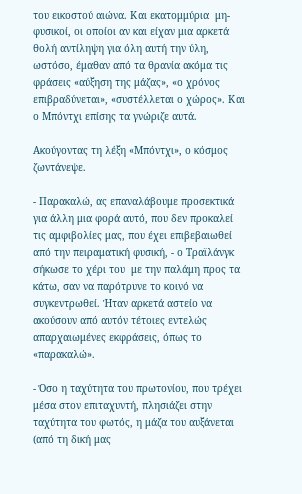του εικοστού αιώνα. Και εκατομμύρια  μη-φυσικοί, οι οποίοι αν και είχαν μια αρκετά θολή αντίληψη για όλη αυτή την ύλη, ωστόσο, έμαθαν από τα θρανία ακόμα τις φράσεις «αύξηση της μάζας», «ο χρόνος επιβραδύνεται», «συστέλλεται ο χώρος». Και ο Μπόντχι επίσης τα γνώριζε αυτά.

Ακούγοντας τη λέξη «Μπόντχι», ο κόσμος ζωντάνεψε.

- Παρακαλώ, ας επαναλάβουμε προσεκτικά για άλλη μια φορά αυτό, που δεν προκαλεί τις αμφιβολίες μας, που έχει επιβεβαιωθεί από την πειραματική φυσική, - ο Τραϊλάνγκ σήκωσε το χέρι του  με την παλάμη προς τα κάτω, σαν να παρότρυνε το κοινό να συγκεντρωθεί. Ήταν αρκετά αστείο να ακούσουν από αυτόν τέτοιες εντελώς απαρχαιωμένες εκφράσεις, όπως το «παρακαλώ».

- Όσο η ταχύτητα του πρωτονίου, που τρέχει μέσα στον επιταχυντή, πλησιάζει στην ταχύτητα του φωτός, η μάζα του αυξάνεται (από τη δική μας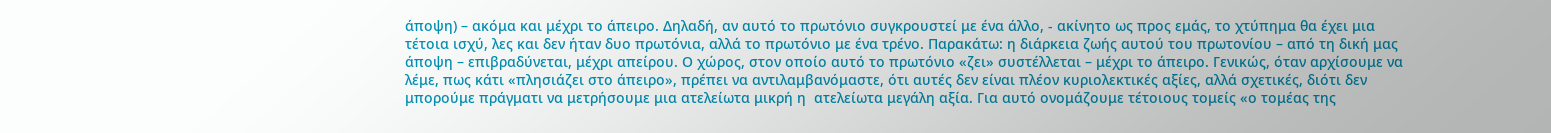άποψη) – ακόμα και μέχρι το άπειρο. Δηλαδή, αν αυτό το πρωτόνιο συγκρουστεί με ένα άλλο, - ακίνητο ως προς εμάς, το χτύπημα θα έχει μια τέτοια ισχύ, λες και δεν ήταν δυο πρωτόνια, αλλά το πρωτόνιο με ένα τρένο. Παρακάτω: η διάρκεια ζωής αυτού του πρωτονίου – από τη δική μας άποψη – επιβραδύνεται, μέχρι απείρου. Ο χώρος, στον οποίο αυτό το πρωτόνιο «ζει» συστέλλεται – μέχρι το άπειρο. Γενικώς, όταν αρχίσουμε να λέμε, πως κάτι «πλησιάζει στο άπειρο», πρέπει να αντιλαμβανόμαστε, ότι αυτές δεν είναι πλέον κυριολεκτικές αξίες, αλλά σχετικές, διότι δεν μπορούμε πράγματι να μετρήσουμε μια ατελείωτα μικρή η  ατελείωτα μεγάλη αξία. Για αυτό ονομάζουμε τέτοιους τομείς «ο τομέας της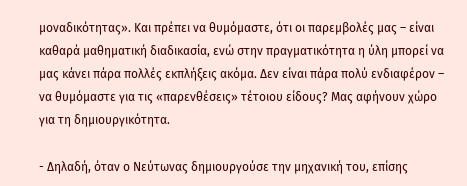μοναδικότητας». Και πρέπει να θυμόμαστε, ότι οι παρεμβολές μας – είναι καθαρά μαθηματική διαδικασία, ενώ στην πραγματικότητα η ύλη μπορεί να μας κάνει πάρα πολλές εκπλήξεις ακόμα. Δεν είναι πάρα πολύ ενδιαφέρον – να θυμόμαστε για τις «παρενθέσεις» τέτοιου είδους? Μας αφήνουν χώρο για τη δημιουργικότητα.

- Δηλαδή, όταν ο Νεύτωνας δημιουργούσε την μηχανική του, επίσης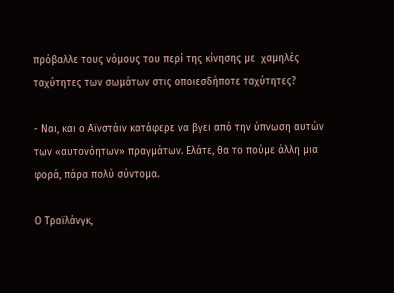πρόβαλλε τους νόμους του περί της κίνησης με  χαμηλές ταχύτητες των σωμάτων στις οποιεσδήποτε ταχύτητες?

- Ναι, και ο Αϊνστάιν κατάφερε να βγει από την ύπνωση αυτών των «αυτονόητων» πραγμάτων. Ελάτε, θα το πούμε άλλη μια φορά, πάρα πολύ σύντομα.

Ο Τραϊλάνγκ,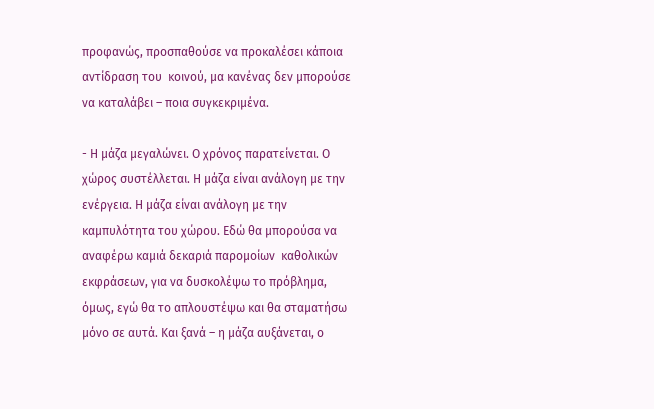προφανώς, προσπαθούσε να προκαλέσει κάποια αντίδραση του  κοινού, μα κανένας δεν μπορούσε να καταλάβει – ποια συγκεκριμένα.

- Η μάζα μεγαλώνει. Ο χρόνος παρατείνεται. Ο χώρος συστέλλεται. Η μάζα είναι ανάλογη με την ενέργεια. Η μάζα είναι ανάλογη με την καμπυλότητα του χώρου. Εδώ θα μπορούσα να αναφέρω καμιά δεκαριά παρομοίων  καθολικών εκφράσεων, για να δυσκολέψω το πρόβλημα, όμως, εγώ θα το απλουστέψω και θα σταματήσω μόνο σε αυτά. Και ξανά – η μάζα αυξάνεται, ο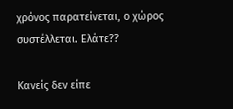χρόνος παρατείνεται, ο χώρος συστέλλεται. Ελάτε??

Κανείς δεν είπε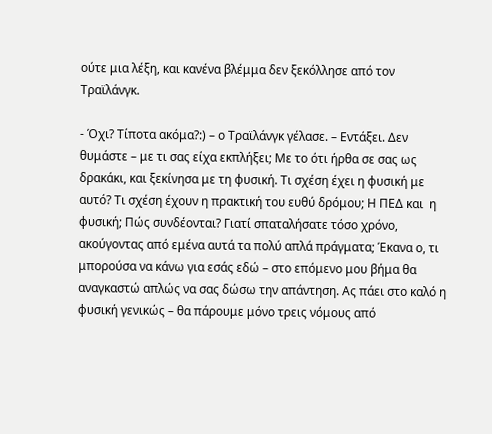ούτε μια λέξη, και κανένα βλέμμα δεν ξεκόλλησε από τον Τραϊλάνγκ.

- Όχι? Τίποτα ακόμα?:) – ο Τραϊλάνγκ γέλασε. – Εντάξει. Δεν θυμάστε – με τι σας είχα εκπλήξει; Με το ότι ήρθα σε σας ως δρακάκι, και ξεκίνησα με τη φυσική. Τι σχέση έχει η φυσική με αυτό? Τι σχέση έχουν η πρακτική του ευθύ δρόμου; Η ΠΕΔ και  η φυσική; Πώς συνδέονται? Γιατί σπαταλήσατε τόσο χρόνο, ακούγοντας από εμένα αυτά τα πολύ απλά πράγματα; Έκανα ο, τι μπορούσα να κάνω για εσάς εδώ – στο επόμενο μου βήμα θα αναγκαστώ απλώς να σας δώσω την απάντηση. Ας πάει στο καλό η φυσική γενικώς – θα πάρουμε μόνο τρεις νόμους από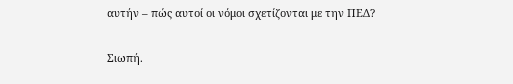αυτήν – πώς αυτοί οι νόμοι σχετίζονται με την ΠΕΔ?

Σιωπή.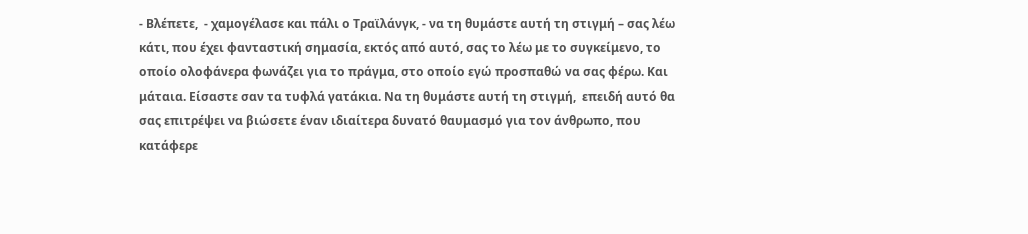- Βλέπετε,  - χαμογέλασε και πάλι ο Τραϊλάνγκ, - να τη θυμάστε αυτή τη στιγμή – σας λέω κάτι, που έχει φανταστική σημασία, εκτός από αυτό, σας το λέω με το συγκείμενο, το οποίο ολοφάνερα φωνάζει για το πράγμα, στο οποίο εγώ προσπαθώ να σας φέρω. Και μάταια. Είσαστε σαν τα τυφλά γατάκια. Να τη θυμάστε αυτή τη στιγμή,  επειδή αυτό θα σας επιτρέψει να βιώσετε έναν ιδιαίτερα δυνατό θαυμασμό για τον άνθρωπο, που κατάφερε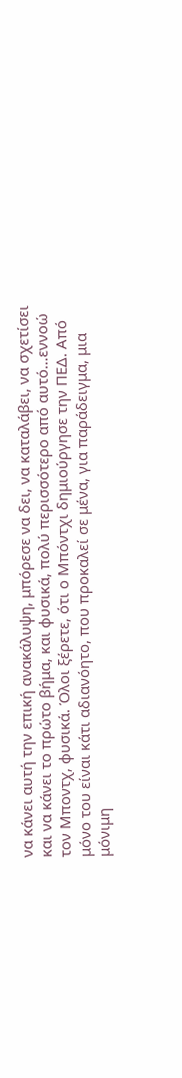να κάνει αυτή την επική ανακάλυψη, μπόρεσε να δει, να καταλάβει, να σχετίσει και να κάνει το πρώτο βήμα, και φυσικά, πολύ περισσότερο από αυτό…εννοώ τον Μποντχ, φυσικά. Όλοι ξέρετε, ότι ο Μπόντχι δημιούργησε την ΠΕΔ. Από μόνο του είναι κάτι αδιανόητο, που προκαλεί σε μένα, για παράδειγμα, μια μόνιμη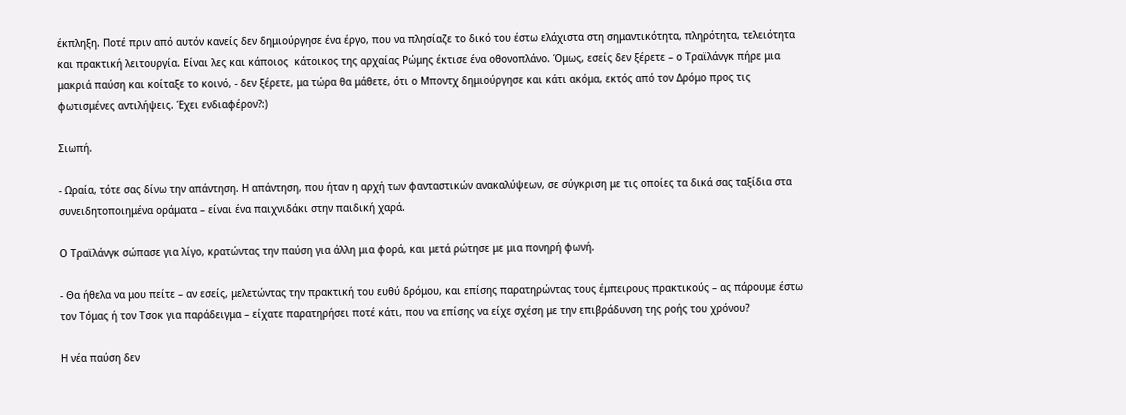έκπληξη. Ποτέ πριν από αυτόν κανείς δεν δημιούργησε ένα έργο, που να πλησίαζε το δικό του έστω ελάχιστα στη σημαντικότητα, πληρότητα, τελειότητα και πρακτική λειτουργία. Είναι λες και κάποιος  κάτοικος της αρχαίας Ρώμης έκτισε ένα οθονοπλάνο. Όμως, εσείς δεν ξέρετε – ο Τραϊλάνγκ πήρε μια μακριά παύση και κοίταξε το κοινό, - δεν ξέρετε, μα τώρα θα μάθετε, ότι ο Μποντχ δημιούργησε και κάτι ακόμα, εκτός από τον Δρόμο προς τις φωτισμένες αντιλήψεις. Έχει ενδιαφέρον?:)

Σιωπή.

- Ωραία, τότε σας δίνω την απάντηση. Η απάντηση, που ήταν η αρχή των φανταστικών ανακαλύψεων, σε σύγκριση με τις οποίες τα δικά σας ταξίδια στα συνειδητοποιημένα οράματα – είναι ένα παιχνιδάκι στην παιδική χαρά.

Ο Τραϊλάνγκ σώπασε για λίγο, κρατώντας την παύση για άλλη μια φορά, και μετά ρώτησε με μια πονηρή φωνή.

- Θα ήθελα να μου πείτε – αν εσείς, μελετώντας την πρακτική του ευθύ δρόμου, και επίσης παρατηρώντας τους έμπειρους πρακτικούς – ας πάρουμε έστω τον Τόμας ή τον Τσοκ για παράδειγμα – είχατε παρατηρήσει ποτέ κάτι, που να επίσης να είχε σχέση με την επιβράδυνση της ροής του χρόνου?

Η νέα παύση δεν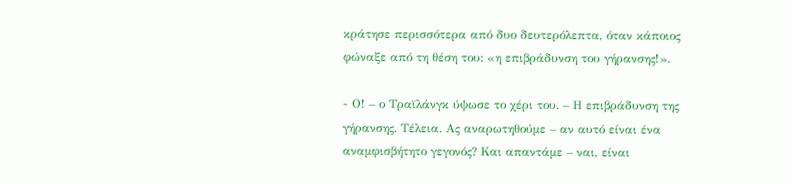κράτησε περισσότερα από δυο δευτερόλεπτα, όταν κάποιος φώναξε από τη θέση του: «η επιβράδυνση του γήρανσης!».

- Ο! – ο Τραϊλάνγκ ύψωσε το χέρι του. – Η επιβράδυνση της γήρανσης. Τέλεια. Ας αναρωτηθούμε – αν αυτό είναι ένα αναμφισβήτητο γεγονός? Και απαντάμε – ναι, είναι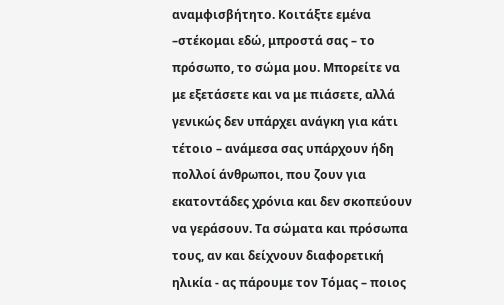αναμφισβήτητο. Κοιτάξτε εμένα –στέκομαι εδώ, μπροστά σας – το πρόσωπο, το σώμα μου. Μπορείτε να με εξετάσετε και να με πιάσετε, αλλά γενικώς δεν υπάρχει ανάγκη για κάτι τέτοιο – ανάμεσα σας υπάρχουν ήδη πολλοί άνθρωποι, που ζουν για εκατοντάδες χρόνια και δεν σκοπεύουν να γεράσουν. Τα σώματα και πρόσωπα τους, αν και δείχνουν διαφορετική ηλικία - ας πάρουμε τον Τόμας – ποιος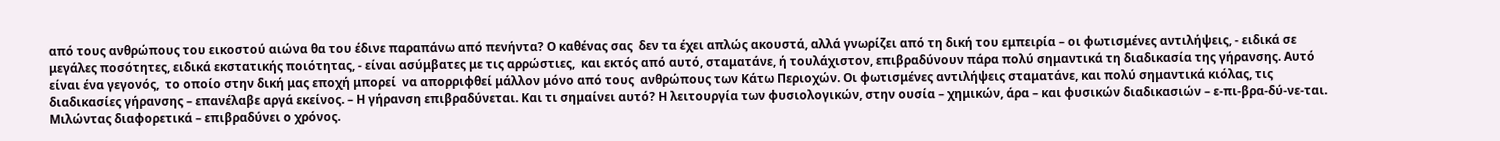από τους ανθρώπους του εικοστού αιώνα θα του έδινε παραπάνω από πενήντα? Ο καθένας σας  δεν τα έχει απλώς ακουστά, αλλά γνωρίζει από τη δική του εμπειρία – οι φωτισμένες αντιλήψεις, - ειδικά σε μεγάλες ποσότητες, ειδικά εκστατικής ποιότητας, - είναι ασύμβατες με τις αρρώστιες,  και εκτός από αυτό, σταματάνε, ή τουλάχιστον, επιβραδύνουν πάρα πολύ σημαντικά τη διαδικασία της γήρανσης. Αυτό είναι ένα γεγονός,  το οποίο στην δική μας εποχή μπορεί  να απορριφθεί μάλλον μόνο από τους  ανθρώπους των Κάτω Περιοχών. Οι φωτισμένες αντιλήψεις σταματάνε, και πολύ σημαντικά κιόλας, τις διαδικασίες γήρανσης – επανέλαβε αργά εκείνος. – Η γήρανση επιβραδύνεται. Και τι σημαίνει αυτό? Η λειτουργία των φυσιολογικών, στην ουσία – χημικών, άρα – και φυσικών διαδικασιών – ε-πι-βρα-δύ-νε-ται. Μιλώντας διαφορετικά – επιβραδύνει ο χρόνος.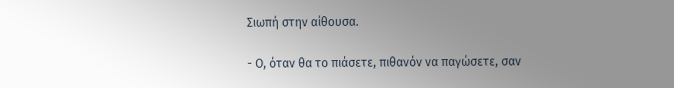Σιωπή στην αίθουσα.

- Ο, όταν θα το πιάσετε, πιθανόν να παγώσετε, σαν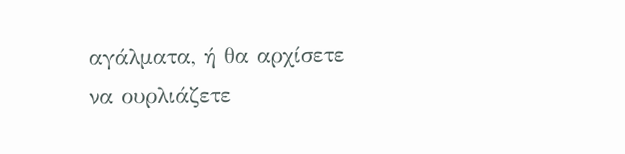αγάλματα, ή θα αρχίσετε να ουρλιάζετε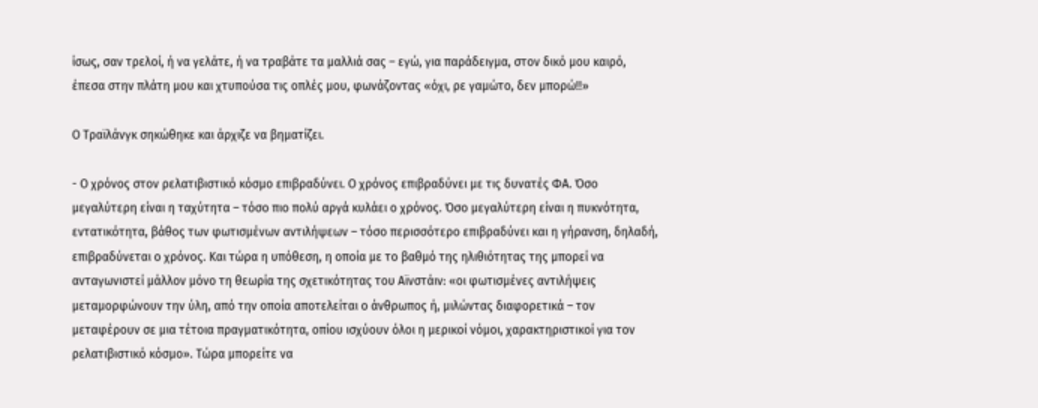ίσως, σαν τρελοί, ή να γελάτε, ή να τραβάτε τα μαλλιά σας – εγώ, για παράδειγμα, στον δικό μου καιρό, έπεσα στην πλάτη μου και χτυπούσα τις οπλές μου, φωνάζοντας «όχι, ρε γαμώτο, δεν μπορώ!!»

Ο Τραϊλάνγκ σηκώθηκε και άρχιζε να βηματίζει.

- Ο χρόνος στον ρελατιβιστικό κόσμο επιβραδύνει. Ο χρόνος επιβραδύνει με τις δυνατές ΦΑ. Όσο μεγαλύτερη είναι η ταχύτητα – τόσο πιο πολύ αργά κυλάει ο χρόνος. Όσο μεγαλύτερη είναι η πυκνότητα, εντατικότητα, βάθος των φωτισμένων αντιλήψεων – τόσο περισσότερο επιβραδύνει και η γήρανση, δηλαδή, επιβραδύνεται ο χρόνος. Και τώρα η υπόθεση, η οποία με το βαθμό της ηλιθιότητας της μπορεί να ανταγωνιστεί μάλλον μόνο τη θεωρία της σχετικότητας του Αϊνστάιν: «οι φωτισμένες αντιλήψεις μεταμορφώνουν την ύλη, από την οποία αποτελείται ο άνθρωπος ή, μιλώντας διαφορετικά – τον μεταφέρουν σε μια τέτοια πραγματικότητα, οπίου ισχύουν όλοι η μερικοί νόμοι, χαρακτηριστικοί για τον ρελατιβιστικό κόσμο». Τώρα μπορείτε να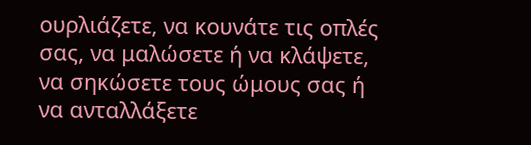ουρλιάζετε, να κουνάτε τις οπλές σας, να μαλώσετε ή να κλάψετε, να σηκώσετε τους ώμους σας ή να ανταλλάξετε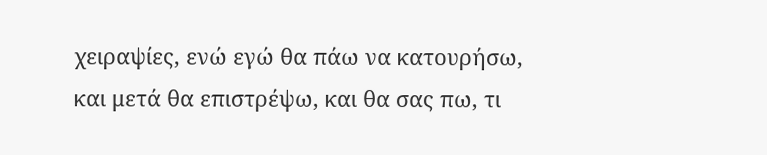χειραψίες, ενώ εγώ θα πάω να κατουρήσω, και μετά θα επιστρέψω, και θα σας πω, τι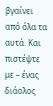βγαίνει από όλα τα αυτά. Και πιστέψτε με – ένας διάολος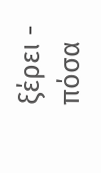ξέρει - πόσα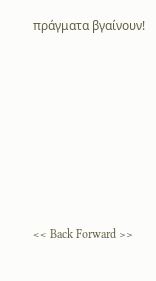πράγματα βγαίνουν!









<< Back Forward >>